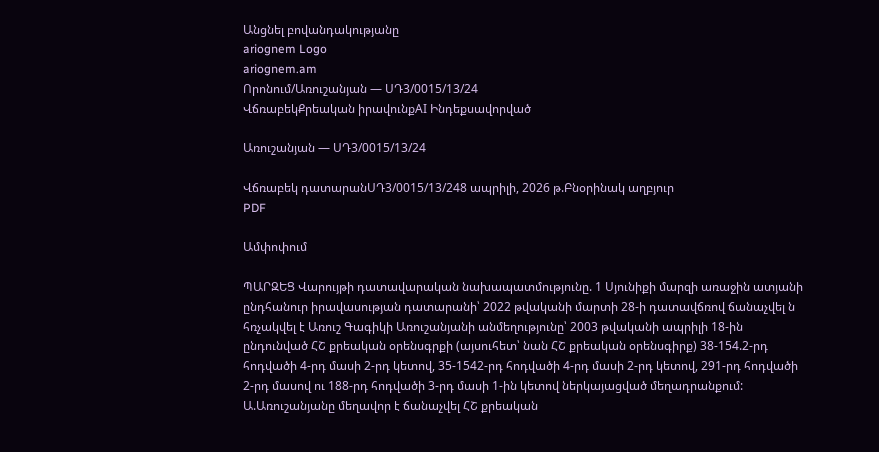Անցնել բովանդակությանը
ariognem Logo
ariognem.am
Որոնում/Առուշանյան — ՍԴ3/0015/13/24
ՎճռաբեկՔրեական իրավունքAI Ինդեքսավորված

Առուշանյան — ՍԴ3/0015/13/24

Վճռաբեկ դատարանՍԴ3/0015/13/248 ապրիլի, 2026 թ.Բնօրինակ աղբյուր
PDF

Ամփոփում

ՊԱՐԶԵՑ Վարույթի դատավարական նախապատմությունը. 1 Սյունիքի մարզի առաջին ատյանի ընդհանուր իրավասության դատարանի՝ 2022 թվականի մարտի 28-ի դատավճռով ճանաչվել ն հռչակվել է Առուշ Գագիկի Առուշանյանի անմեղությունը՝ 2003 թվականի ապրիլի 18-ին ընդունված ՀՇ քրեական օրենսգրքի (այսուհետ՝ նան ՀՇ քրեական օրենսգիրք) 38-154.2-րդ հոդվածի 4-րդ մասի 2-րդ կետով, 35-1542-րդ հոդվածի 4-րդ մասի 2-րդ կետով, 291-րդ հոդվածի 2-րդ մասով ու 188-րդ հոդվածի 3-րդ մասի 1-ին կետով ներկայացված մեղադրանքում: Ա.Առուշանյանը մեղավոր է ճանաչվել ՀՇ քրեական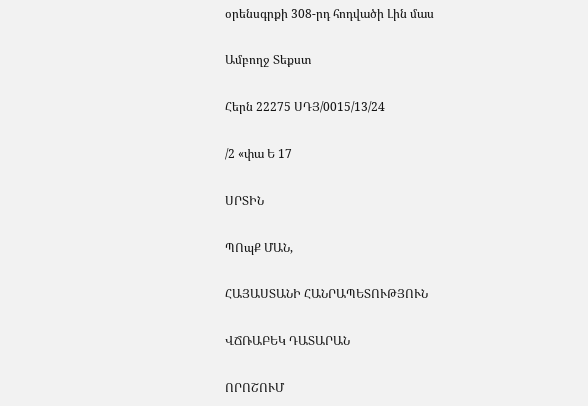օրենսգրքի 308-րդ հոդվածի Լին մաս

Ամբողջ Տեքստ

Հերն 22275 ՍԴՅ/0015/13/24

/2 «փա Ե 17

ՍՐՏԻՆ

ՊՈպՔ ՄԱՆ,

ՀԱՅԱՍՏԱՆԻ ՀԱՆՐԱՊԵՏՈՒԹՅՈՒՆ

ՎՃՌԱԲԵԿ ԴԱՏԱՐԱՆ

ՈՐՈՇՈՒՄ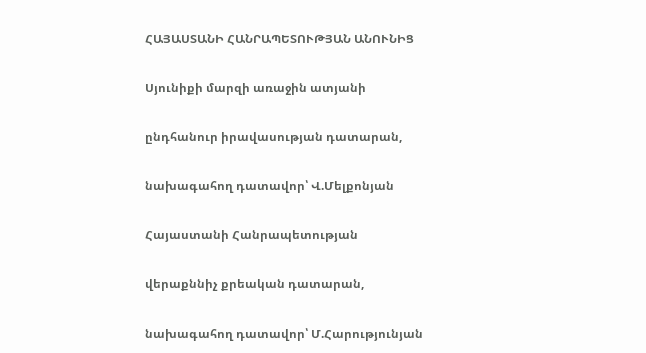ՀԱՅԱՍՏԱՆԻ ՀԱՆՐԱՊԵՏՈՒԹՅԱՆ ԱՆՈՒՆԻՑ

Սյունիքի մարզի առաջին ատյանի

ընդհանուր իրավասության դատարան,

նախագահող դատավոր՝ Վ.Մելքոնյան

Հայաստանի Հանրապետության

վերաքննիչ քրեական դատարան,

նախագահող դատավոր՝ Մ.Հարությունյան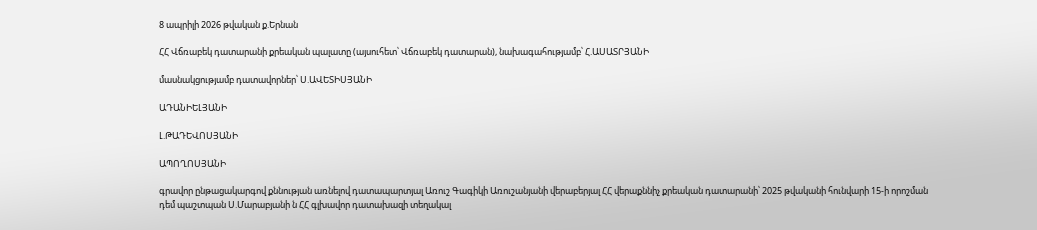8 ապրիլի 2026 թվական ք.Երնան

ՀՀ Վճռաբեկ դատարանի քրեական պալատը (այսուհետ՝ Վճռաբեկ դատարան), նախագահությամբ՝ Հ.ԱՍԱՏՐՅԱՆԻ

մասնակցությամբ դատավորներ՝ Ս.ԱՎԵՏԻՍՅԱՆԻ

ԱԴԱՆԻԵԼՅԱՆԻ

Լ.ԹԱԴԵՎՈՍՅԱՆԻ

ԱՊՈՂՈՍՅԱՆԻ

գրավոր ընթացակարգով քննության առնելով դատապարտյալ Առուշ Գագիկի Առուշանյանի վերաբերյալ ՀՀ վերաքննիչ քրեական դատարանի՝ 2025 թվականի հունվարի 15-ի որոշման դեմ պաշտպան Ս.Մարաբյանի ն ՀՀ գլխավոր դատախազի տեղակալ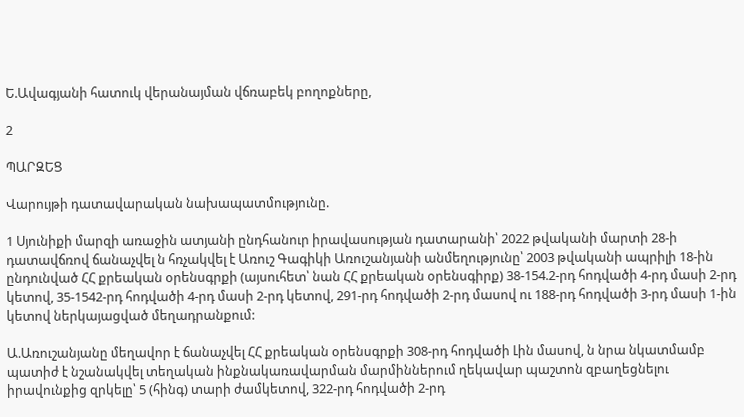Ե.Ավագյանի հատուկ վերանայման վճռաբեկ բողոքները,

2

ՊԱՐԶԵՑ

Վարույթի դատավարական նախապատմությունը.

1 Սյունիքի մարզի առաջին ատյանի ընդհանուր իրավասության դատարանի՝ 2022 թվականի մարտի 28-ի դատավճռով ճանաչվել ն հռչակվել է Առուշ Գագիկի Առուշանյանի անմեղությունը՝ 2003 թվականի ապրիլի 18-ին ընդունված ՀՀ քրեական օրենսգրքի (այսուհետ՝ նան ՀՀ քրեական օրենսգիրք) 38-154.2-րդ հոդվածի 4-րդ մասի 2-րդ կետով, 35-1542-րդ հոդվածի 4-րդ մասի 2-րդ կետով, 291-րդ հոդվածի 2-րդ մասով ու 188-րդ հոդվածի 3-րդ մասի 1-ին կետով ներկայացված մեղադրանքում:

Ա.Առուշանյանը մեղավոր է ճանաչվել ՀՀ քրեական օրենսգրքի 308-րդ հոդվածի Լին մասով, ն նրա նկատմամբ պատիժ է նշանակվել տեղական ինքնակառավարման մարմիններում ղեկավար պաշտոն զբաղեցնելու իրավունքից զրկելը՝ 5 (հինգ) տարի ժամկետով, 322-րդ հոդվածի 2-րդ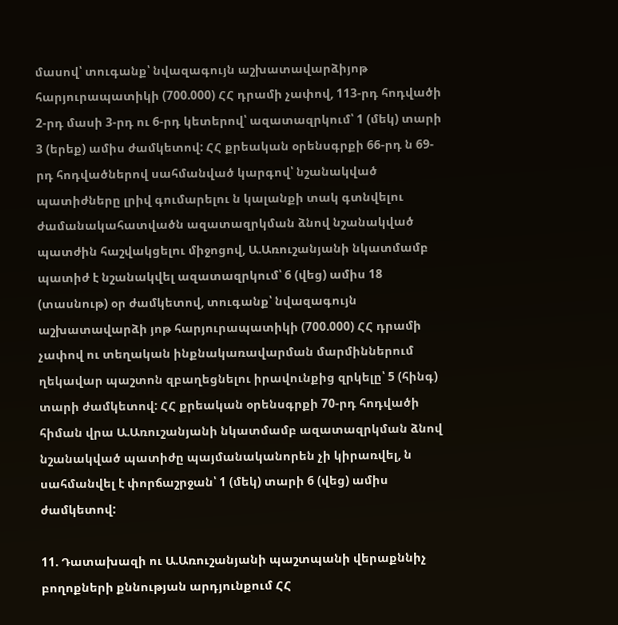մասով՝ տուգանք՝ նվազագույն աշխատավարձիյոթ հարյուրապատիկի (700.000) ՀՀ դրամի չափով, 113-րդ հոդվածի 2-րդ մասի 3-րդ ու 6-րդ կետերով՝ ազատազրկում՝ 1 (մեկ) տարի 3 (երեք) ամիս ժամկետով: ՀՀ քրեական օրենսգրքի 66-րդ ն 69-րդ հոդվածներով սահմանված կարգով՝ նշանակված պատիժները լրիվ գումարելու ն կալանքի տակ գտնվելու ժամանակահատվածն ազատազրկման ձնով նշանակված պատժին հաշվակցելու միջոցով, Ա.Առուշանյանի նկատմամբ պատիժ է նշանակվել ազատազրկում՝ 6 (վեց) ամիս 18 (տասնութ) օր ժամկետով, տուգանք՝ նվազագույն աշխատավարձի յոթ հարյուրապատիկի (700.000) ՀՀ դրամի չափով ու տեղական ինքնակառավարման մարմիններում ղեկավար պաշտոն զբաղեցնելու իրավունքից զրկելը՝ 5 (հինգ) տարի ժամկետով: ՀՀ քրեական օրենսգրքի 70-րդ հոդվածի հիման վրա Ա.Առուշանյանի նկատմամբ ազատազրկման ձնով նշանակված պատիժը պայմանականորեն չի կիրառվել, ն սահմանվել է փորճաշրջան՝ 1 (մեկ) տարի 6 (վեց) ամիս ժամկետով:

11. Դատախազի ու Ա.Առուշանյանի պաշտպանի վերաքննիչ բողոքների քննության արդյունքում ՀՀ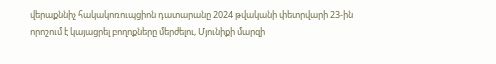վերաքննիչ հակակոռուպցիոն դատարանը 2024 թվականի փետրվարի 23-ին որոշում է կայացրել բողոքները մերժելու, Մյունիքի մարզի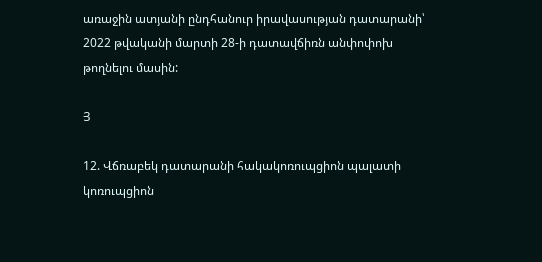առաջին ատյանի ընդհանուր իրավասության դատարանի՝ 2022 թվականի մարտի 28-ի դատավճիռն անփոփոխ թողնելու մասին:

Յ

12. Վճռաբեկ դատարանի հակակոռուպցիոն պալատի կոռուպցիոն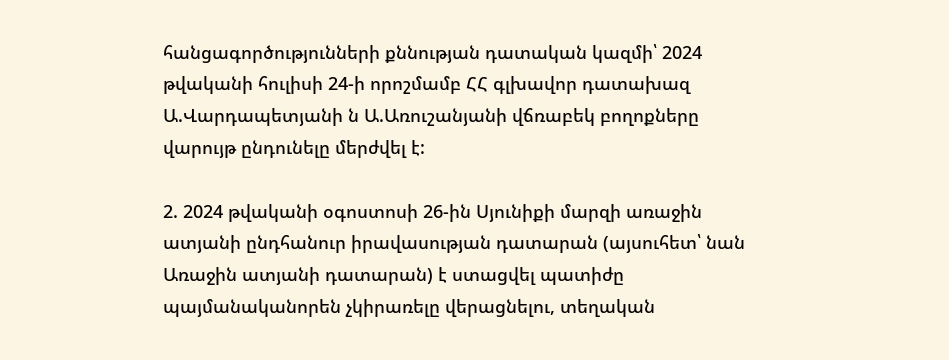հանցագործությունների քննության դատական կազմի՝ 2024 թվականի հուլիսի 24-ի որոշմամբ ՀՀ գլխավոր դատախազ Ա.Վարդապետյանի ն Ա.Առուշանյանի վճռաբեկ բողոքները վարույթ ընդունելը մերժվել է:

2. 2024 թվականի օգոստոսի 26-ին Սյունիքի մարզի առաջին ատյանի ընդհանուր իրավասության դատարան (այսուհետ՝ նան Առաջին ատյանի դատարան) է ստացվել պատիժը պայմանականորեն չկիրառելը վերացնելու, տեղական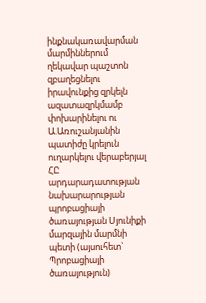ինքնակառավարման մարմիններում ղեկավար պաշտոն զբաղեցնելու իրավունքից զրկելն ազատազրկմամբ փոխարինելու ու Ա.Առուշանյանին պատիժը կրելուն ուղարկելու վերաբերյալ ՀԸ արդարադատության նախարարության պրոբացիայի ծառայության Սյունիքի մարզային մարմնի պետի (այսուհետ` Պրոբացիայի ծառայություն)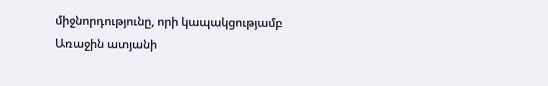միջնորդությունը, որի կապակցությամբ Առաջին ատյանի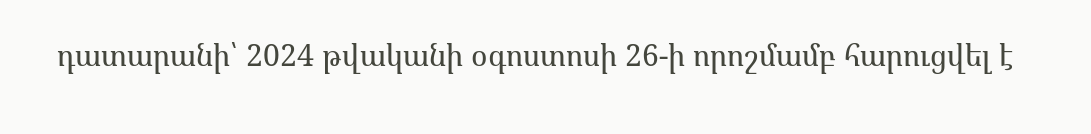դատարանի՝ 2024 թվականի օգոստոսի 26-ի որոշմամբ հարուցվել է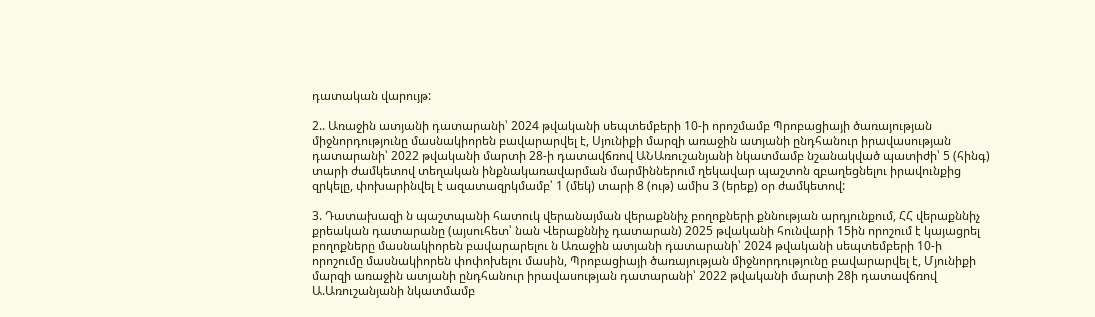դատական վարույթ:

2.. Առաջին ատյանի դատարանի՝ 2024 թվականի սեպտեմբերի 10-ի որոշմամբ Պրոբացիայի ծառայության միջնորդությունը մասնակիորեն բավարարվել է, Սյունիքի մարզի առաջին ատյանի ընդհանուր իրավասության դատարանի՝ 2022 թվականի մարտի 28-ի դատավճռով ԱՆԱռուշանյանի նկատմամբ նշանակված պատիժի՝ 5 (հինգ) տարի ժամկետով տեղական ինքնակառավարման մարմիններում ղեկավար պաշտոն զբաղեցնելու իրավունքից զրկելը, փոխարինվել է ազատազրկմամբ՝ 1 (մեկ) տարի 8 (ութ) ամիս 3 (երեք) օր ժամկետով:

3. Դատախազի ն պաշտպանի հատուկ վերանայման վերաքննիչ բողոքների քննության արդյունքում, ՀՀ վերաքննիչ քրեական դատարանը (այսուհետ՝ նան Վերաքննիչ դատարան) 2025 թվականի հունվարի 15ին որոշում է կայացրել բողոքները մասնակիորեն բավարարելու ն Առաջին ատյանի դատարանի՝ 2024 թվականի սեպտեմբերի 10-ի որոշումը մասնակիորեն փոփոխելու մասին, Պրոբացիայի ծառայության միջնորդությունը բավարարվել է, Մյունիքի մարզի առաջին ատյանի ընդհանուր իրավասության դատարանի՝ 2022 թվականի մարտի 28ի դատավճռով Ա.Առուշանյանի նկատմամբ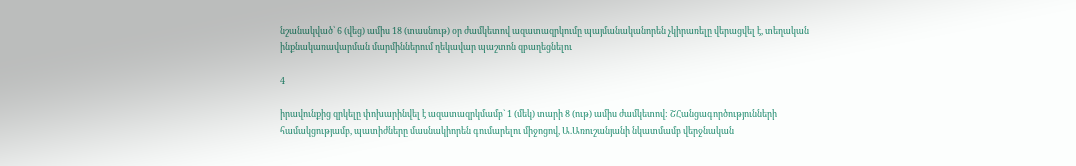նշանակված՝ 6 (վեց) ամիս 18 (տասնութ) օր ժամկետով ազատազրկումը պայմանականորեն չկիրառելը վերացվել է, տեղական ինքնակառավարման մարմիններում ղեկավար պաշտոն զբաղեցնելու

4

իրավունքից զրկելը փոխարինվել է ազատազրկմամբ` 1 (մեկ) տարի 8 (ութ) ամիս ժամկետով: ՇՀանցագործությունների համակցությամբ, պատիժները մասնակիորեն գումարելու միջոցով, Ա.Առուշանյանի նկատմամբ վերջնական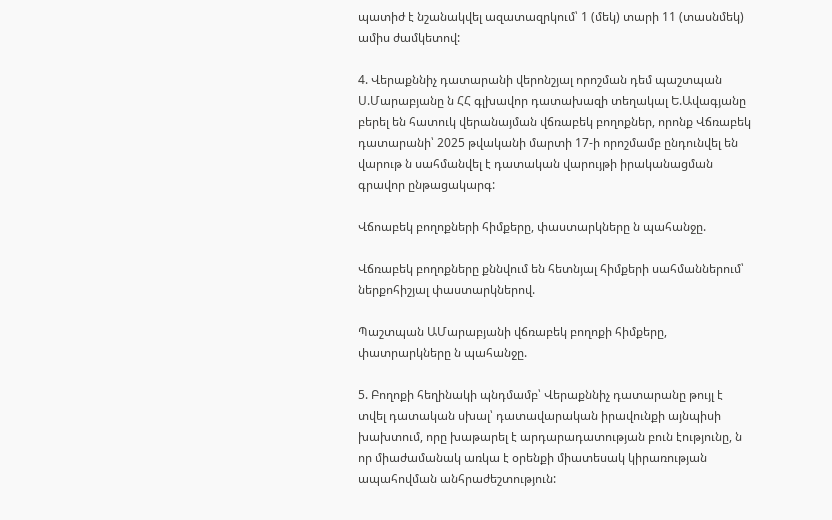պատիժ է նշանակվել ազատազրկում՝ 1 (մեկ) տարի 11 (տասնմեկ) ամիս ժամկետով:

4. Վերաքննիչ դատարանի վերոնշյալ որոշման դեմ պաշտպան Ս.Մարաբյանը ն ՀՀ գլխավոր դատախազի տեղակալ Ե.Ավագյանը բերել են հատուկ վերանայման վճռաբեկ բողոքներ, որոնք Վճռաբեկ դատարանի՝ 2025 թվականի մարտի 17-ի որոշմամբ ընդունվել են վարութ ն սահմանվել է դատական վարույթի իրականացման գրավոր ընթացակարգ:

Վճոաբեկ բողոքների հիմքերը, փաստարկները ն պահանջը.

Վճռաբեկ բողոքները քննվում են հետնյալ հիմքերի սահմաններում՝ ներքոհիշյալ փաստարկներով.

Պաշտպան ԱՄարաբյանի վճռաբեկ բողոքի հիմքերը, փատրարկները ն պահանջը.

5. Բողոքի հեղինակի պնդմամբ՝ Վերաքննիչ դատարանը թույլ է տվել դատական սխալ՝ դատավարական իրավունքի այնպիսի խախտում, որը խաթարել է արդարադատության բուն էությունը, ն որ միաժամանակ առկա է օրենքի միատեսակ կիրառության ապահովման անհրաժեշտություն: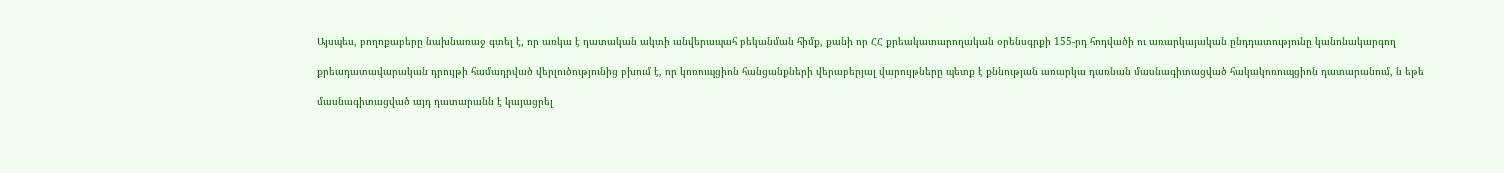Այսպես, բողոքաբերը նախնառաջ գտել է, որ առկա է դատական ակտի անվերապահ բեկանման հիմք, քանի որ ՀՀ քրեակատարողական օրենսգրքի 155-րդ հոդվածի ու առարկայական ընդդատությունը կանոնակարգող

քրեադատավարական դրույթի համադրված վերլուծությունից բխում է, որ կոռուպցիոն հանցանքների վերաբերյալ վարույթները պետք է քննության առարկա դառնան մասնագիտացված հակակոռուպցիոն դատարանում, ն եթե

մասնագիտացված այդ դատարանն է կայացրել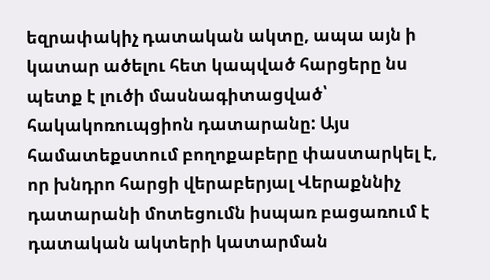եզրափակիչ դատական ակտը, ապա այն ի կատար ածելու հետ կապված հարցերը նս պետք է լուծի մասնագիտացված՝ հակակոռուպցիոն դատարանը: Այս համատեքստում բողոքաբերը փաստարկել է, որ խնդրո հարցի վերաբերյալ Վերաքննիչ դատարանի մոտեցումն իսպառ բացառում է դատական ակտերի կատարման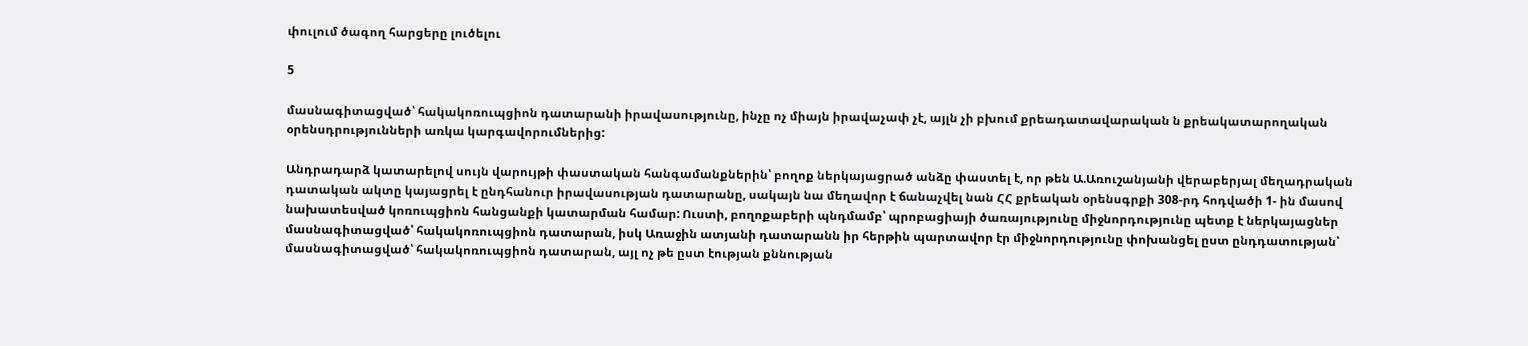փուլում ծագող հարցերը լուծելու

5

մասնագիտացված՝ հակակոռուպցիոն դատարանի իրավասությունը, ինչը ոչ միայն իրավաչափ չէ, այլն չի բխում քրեադատավարական ն քրեակատարողական օրենսդրությունների առկա կարգավորումներից:

Անդրադարձ կատարելով սույն վարույթի փաստական հանգամանքներին՝ բողոք ներկայացրած անձը փաստել է, որ թեն Ա.Առուշանյանի վերաբերյալ մեղադրական դատական ակտը կայացրել է ընդհանուր իրավասության դատարանը, սակայն նա մեղավոր է ճանաչվել նան ՀՀ քրեական օրենսգրքի 308-րդ հոդվածի 1- ին մասով նախատեսված կոռուպցիոն հանցանքի կատարման համար: Ուստի, բողոքաբերի պնդմամբ՝ պրոբացիայի ծառայությունը միջնորդությունը պետք է ներկայացներ մասնագիտացված՝ հակակոռուպցիոն դատարան, իսկ Առաջին ատյանի դատարանն իր հերթին պարտավոր էր միջնորդությունը փոխանցել ըստ ընդդատության՝ մասնագիտացված՝ հակակոռուպցիոն դատարան, այլ ոչ թե ըստ էության քննության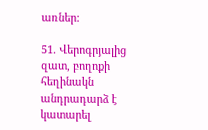առներ:

51. Վերոգրյալից զատ, բողոքի հեղինակն անդրադարձ է կատարել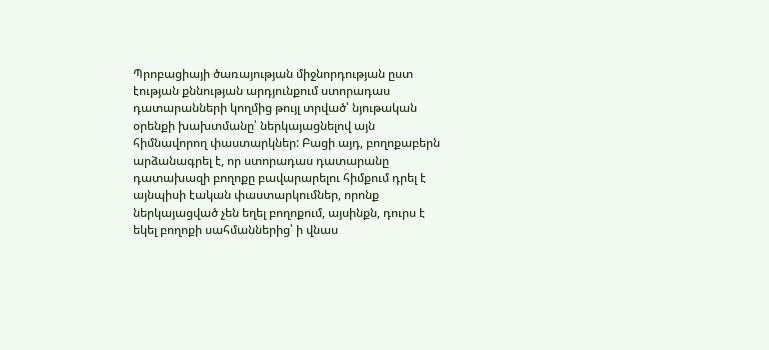Պրոբացիայի ծառայության միջնորդության ըստ էության քննության արդյունքում ստորադաս դատարանների կողմից թույլ տրված՝ նյութական օրենքի խախտմանը՝ ներկայացնելով այն հիմնավորող փաստարկներ: Բացի այդ, բողոքաբերն արձանագրել է, որ ստորադաս դատարանը դատախազի բողոքը բավարարելու հիմքում դրել է այնպիսի էական փաստարկումներ, որոնք ներկայացված չեն եղել բողոքում, այսինքն, դուրս է եկել բողոքի սահմաններից՝ ի վնաս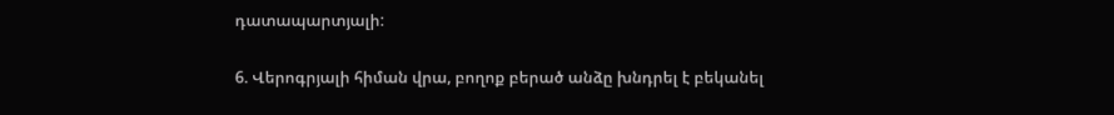դատապարտյալի:

6. Վերոգրյալի հիման վրա, բողոք բերած անձը խնդրել է բեկանել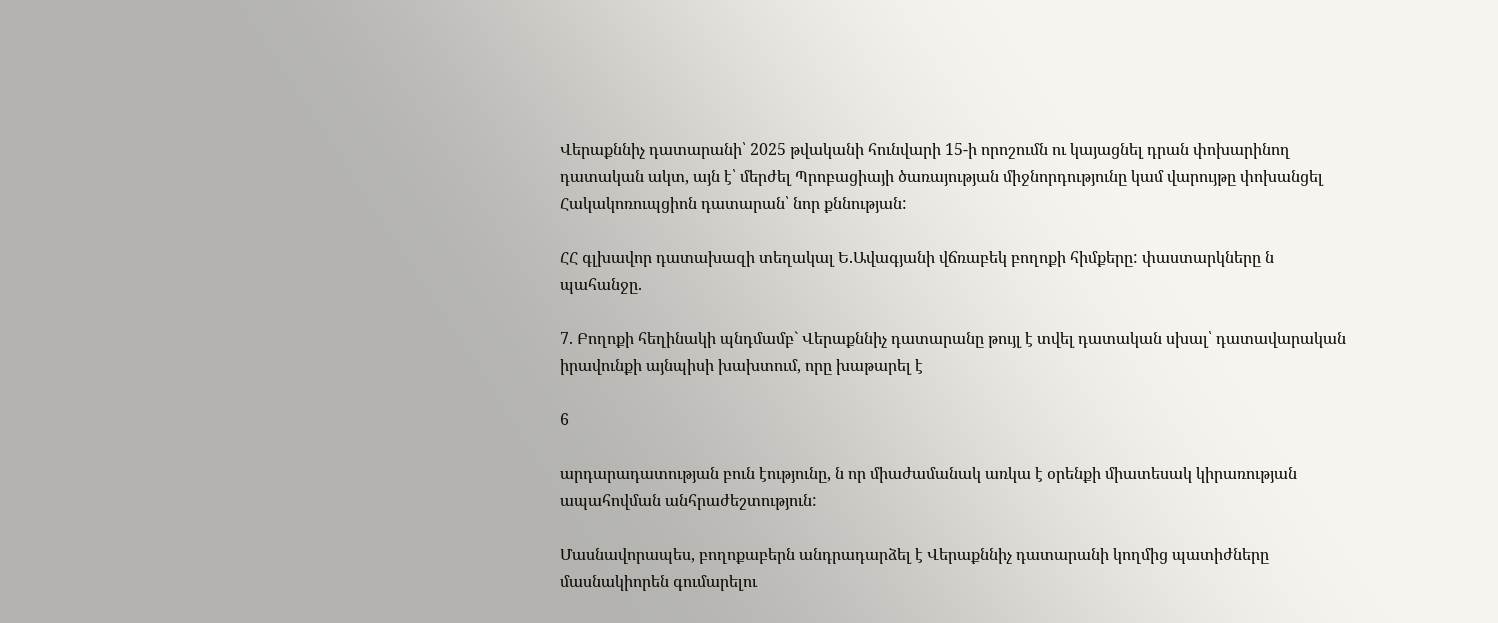Վերաքննիչ դատարանի՝ 2025 թվականի հունվարի 15-ի որոշումն ու կայացնել դրան փոխարինող դատական ակտ, այն է՝ մերժել Պրոբացիայի ծառայության միջնորդությունը կամ վարույթը փոխանցել Հակակոռուպցիոն դատարան՝ նոր քննության:

ՀՀ գլխավոր դատախազի տեղակալ Ե.Ավագյանի վճռաբեկ բողոքի հիմքերը: փաստարկները ն պահանջը.

7. Բողոքի հեղինակի պնդմամբ` Վերաքննիչ դատարանը թույլ է տվել դատական սխալ՝ դատավարական իրավունքի այնպիսի խախտում, որը խաթարել է

6

արդարադատության բուն էությունը, ն որ միաժամանակ առկա է օրենքի միատեսակ կիրառության ապահովման անհրաժեշտություն:

Մասնավորապես, բողոքաբերն անդրադարձել է Վերաքննիչ դատարանի կողմից պատիժները մասնակիորեն գումարելու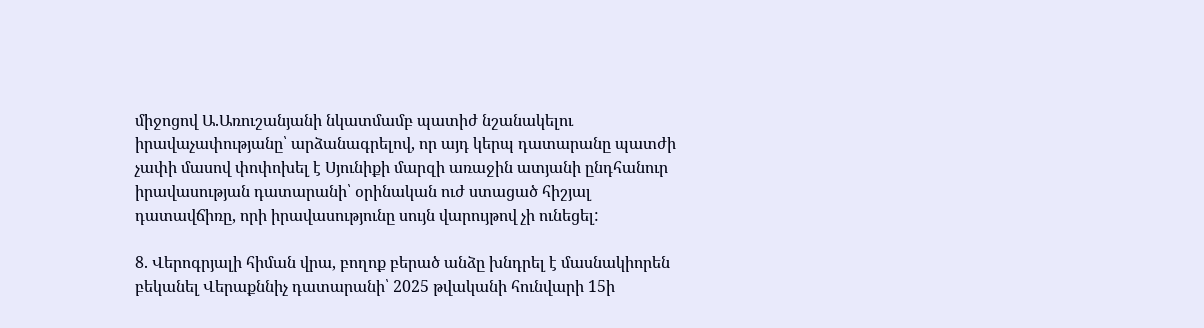միջոցով Ա.Առուշանյանի նկատմամբ պատիժ նշանակելու իրավաչափությանը՝ արձանագրելով, որ այդ կերպ դատարանը պատժի չափի մասով փոփոխել է Սյունիքի մարզի առաջին ատյանի ընդհանուր իրավասության դատարանի՝ օրինական ուժ ստացած հիշյալ դատավճիռը, որի իրավասությունը սույն վարույթով չի ունեցել:

8. Վերոգրյալի հիման վրա, բողոք բերած անձը խնդրել է մասնակիորեն բեկանել Վերաքննիչ դատարանի՝ 2025 թվականի հունվարի 15ի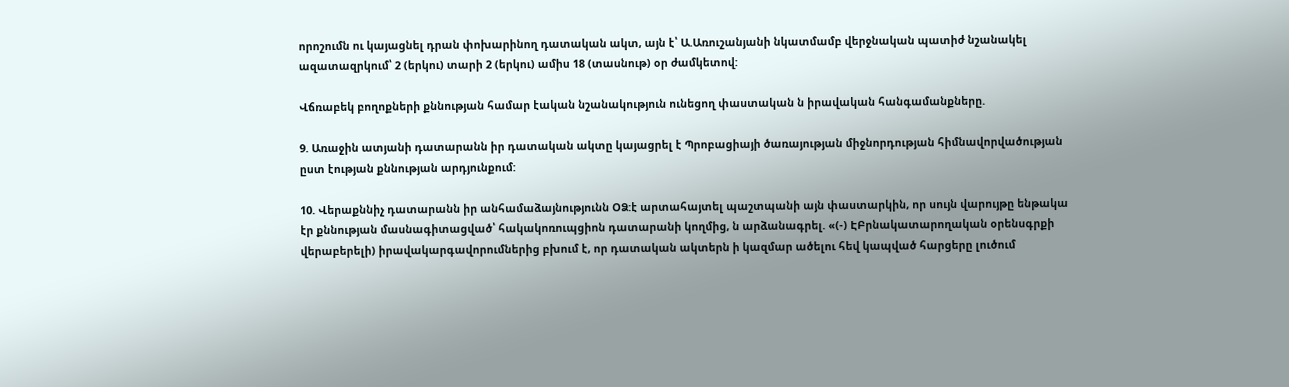որոշումն ու կայացնել դրան փոխարինող դատական ակտ, այն է՝ Ա.Առուշանյանի նկատմամբ վերջնական պատիժ նշանակել ազատազրկում՝ 2 (երկու) տարի 2 (երկու) ամիս 18 (տասնութ) օր ժամկետով:

Վճռաբեկ բողոքների քննության համար էական նշանակություն ունեցող փաստական ն իրավական հանգամանքները.

9. Առաջին ատյանի դատարանն իր դատական ակտը կայացրել է Պրոբացիայի ծառայության միջնորդության հիմնավորվածության ըստ էության քննության արդյունքում:

10. Վերաքննիչ դատարանն իր անհամաձայնությունն ՕՁ:է արտահայտել պաշտպանի այն փաստարկին, որ սույն վարույթը ենթակա էր քննության մասնագիտացված՝ հակակոռուպցիոն դատարանի կողմից, ն արձանագրել. «(-) ԷԲրնակատարողական օրենսգրքի վերաբերելի) իրավակարգավորումներից բխում է, որ դատական ակտերն ի կազմար ածելու հեվ կապված հարցերը լուծում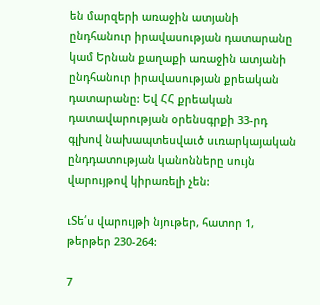են մարզերի առաջին ատյանի ընդհանուր իրավասության դատարանը կամ Երնան քաղաքի առաջին ատյանի ընդհանուր իրավասության քրեական դատարանը: Եվ ՀՀ քրեական դատավարության օրենսգրքի 33-րդ գլխով նախապտեսվաւծ սւռարկայական ընդդատության կանոնները սույն վարույթով կիրառելի չեն:

ւՏե՛ս վարույթի նյութեր, հատոր 1, թերթեր 230-264:

7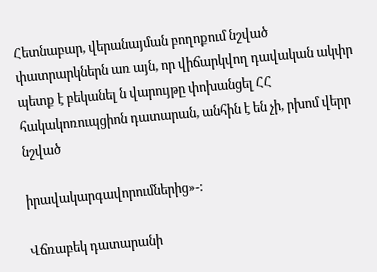Հետնաբար, վերանայման բողոքում նշված փատրարկներն առ այն, որ վիճարկվող դավական ակփր պետք է բեկանել ն վարույթը փոխանցել ՀՀ հակակոռուպցիոն դատարան, անհին է են չի, րխոմ վերր նշված

իրավակարգավորումներից»-:

Վճռաբեկ դատարանի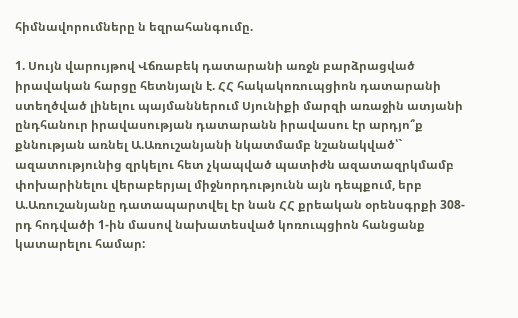հիմնավորումները ն եզրահանգումը.

1. Սույն վարույթով Վճռաբեկ դատարանի առջն բարձրացված իրավական հարցը հետնյալն է. ՀՀ հակակոռուպցիոն դատարանի ստեղծված լինելու պայմաններում Սյունիքի մարզի առաջին ատյանի ընդհանուր իրավասության դատարանն իրավասու էր արդյո՞ք քննության առնել Ա.Առուշանյանի նկատմամբ նշանակված՝` ազատությունից զրկելու հետ չկապված պատիժն ազատազրկմամբ փոխարինելու վերաբերյալ միջնորդությունն այն դեպքում, երբ Ա.Առուշանյանը դատապարտվել էր նան ՀՀ քրեական օրենսգրքի 308-րդ հոդվածի 1-ին մասով նախատեսված կոռուպցիոն հանցանք կատարելու համար: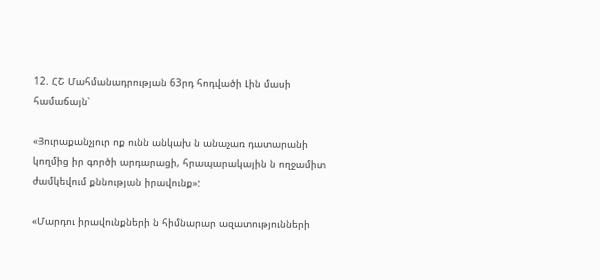12. ՀՇ Մահմանադրության 63րդ հոդվածի Լին մասի համաճայն՝

«Յուրաքանչյուր ոք ունն անկախ ն անաչառ դատարանի կողմից իր գործի արդարացի, հրապարակային ն ողջամիտ ժամկեվում քննության իրավունք»:

«Մարդու իրավունքների ն հիմնարար ազատությունների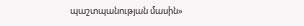պաշտպանության մասին»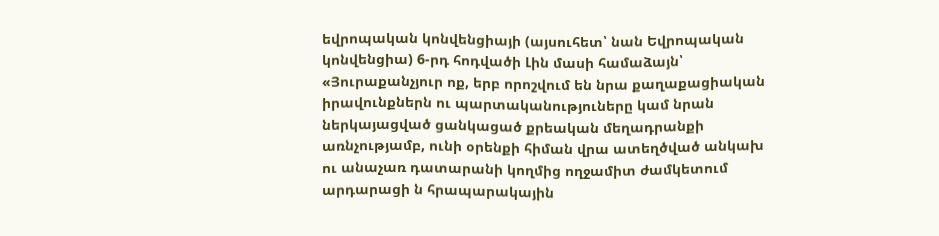եվրոպական կոնվենցիայի (այսուհետ՝ նան Եվրոպական կոնվենցիա) 6-րդ հոդվածի Լին մասի համաձայն՝ «Յուրաքանչյուր ոք, երբ որոշվում են նրա քաղաքացիական իրավունքներն ու պարտականություները կամ նրան ներկայացված ցանկացած քրեական մեղադրանքի առնչությամբ, ունի օրենքի հիման վրա ատեղծված անկախ ու անաչառ դատարանի կողմից ողջամիտ ժամկետում արդարացի ն հրապարակային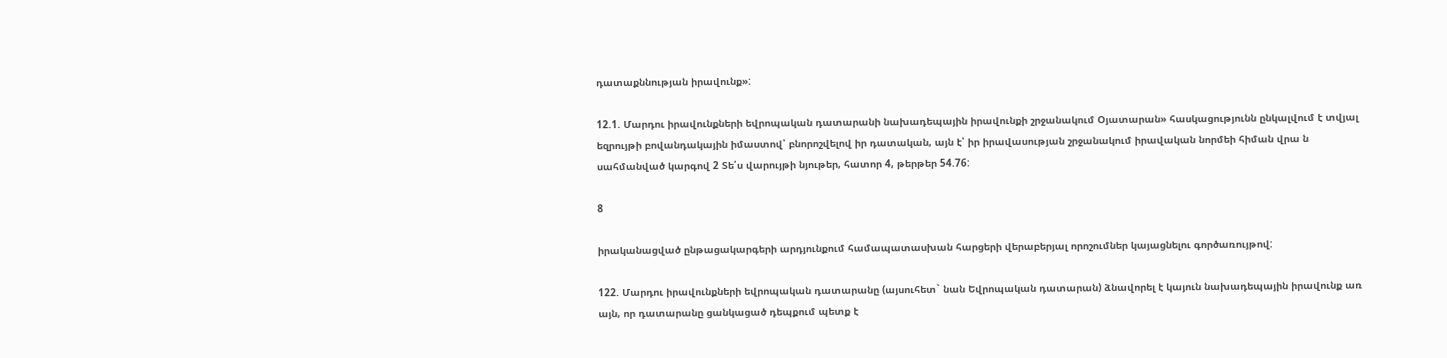դատաքննության իրավունք»:

12.1. Մարդու իրավունքների եվրոպական դատարանի նախադեպային իրավունքի շրջանակում Օյատարան» հասկացությունն ընկալվում է տվյալ եզրույթի բովանդակային իմաստով՝ բնորոշվելով իր դատական, այն է՝ իր իրավասության շրջանակում իրավական նորմեի հիման վրա ն սահմանված կարգով 2 Տե՛ս վարույթի նյութեր, հատոր 4, թերթեր 54.76:

8

իրականացված ընթացակարգերի արդյունքում համապատասխան հարցերի վերաբերյալ որոշումներ կայացնելու գործառույթով:

122. Մարդու իրավունքների եվրոպական դատարանը (այսուհետ` նան Եվրոպական դատարան) ձնավորել է կայուն նախադեպային իրավունք առ այն, որ դատարանը ցանկացած դեպքում պետք է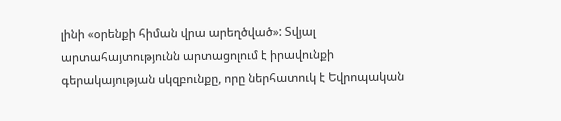լինի «օրենքի հիման վրա արեղծված»: Տվյալ արտահայտությունն արտացոլում է իրավունքի գերակայության սկզբունքը, որը ներհատուկ է Եվրոպական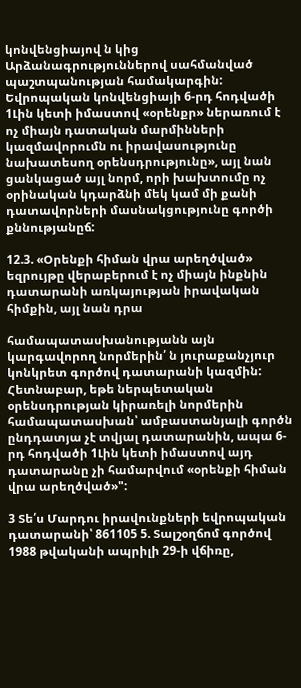կոնվենցիայով ն կից Արձանագրություններով սահմանված պաշտպանության համակարգին: Եվրոպական կոնվենցիայի 6-րդ հոդվածի 1Լին կետի իմաստով «օրենքր» ներառում է ոչ միայն դատական մարմինների կազմավորումն ու իրավասությունը նախատեսող օրենսդրությունը», այլ նան ցանկացած այլ նորմ, որի խախտումը ոչ օրինական կդարձնի մեկ կամ մի քանի դատավորների մասնակցությունը գործի քննությանըճ:

12.3. «Օրենքի հիման վրա արեղծված» եզրույթը վերաբերում է ոչ միայն ինքնին դատարանի առկայության իրավական հիմքին, այլ նան դրա

համապատասխանությանն այն կարգավորող նորմերին՛ ն յուրաքանչյուր կոնկրետ գործով դատարանի կազմին: Հետնաբար, եթե ներպետական օրենսդրության կիրառելի նորմերին համապատասխան՝ ամբաստանյալի գործն ընդդատյա չէ տվյալ դատարանին, ապա 6-րդ հոդվածի 1Լին կետի իմաստով այդ դատարանը չի համարվում «օրենքի հիման վրա արեղծված»":

3 Տե՛ս Մարդու իրավունքների եվրոպական դատարանի՝ 861105 5. Տալշօղճոմ գործով 1988 թվականի ապրիլի 29-ի վճիռը,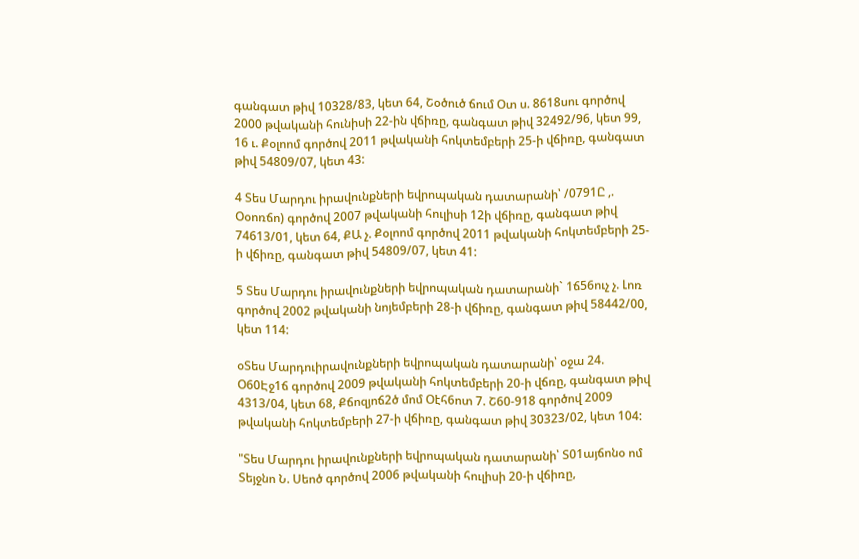գանգատ թիվ 10328/83, կետ 64, Շօծուծ ճում Օտ ս. 8618սու գործով 2000 թվականի հունիսի 22-ին վճիռը, գանգատ թիվ 32492/96, կետ 99, 16 ւ. Քօլոոմ գործով 2011 թվականի հոկտեմբերի 25-ի վճիռը, գանգատ թիվ 54809/07, կետ 43:

4 Տես Մարդու իրավունքների եվրոպական դատարանի՝ /0791Ը ,. Օօոռճո) գործով 2007 թվականի հուլիսի 12ի վճիռը, գանգատ թիվ 74613/01, կետ 64, ՔԱ չ. Քօլոոմ գործով 2011 թվականի հոկտեմբերի 25-ի վճիռը, գանգատ թիվ 54809/07, կետ 41:

5 Տես Մարդու իրավունքների եվրոպական դատարանի` 1ճ56ուչ չ. Լոռ գործով 2002 թվականի նոյեմբերի 28-ի վճիռը, գանգատ թիվ 58442/00, կետ 114:

օՏես Մարդուիրավունքների եվրոպական դատարանի՝ օջա 24. Օ60Էջ1ճ գործով 2009 թվականի հոկտեմբերի 20-ի վճռը, գանգատ թիվ 4313/04, կետ 68, Քճոզյոճ2ծ մոմ Օէհ6ոտ 7. Շ60-918 գործով 2009 թվականի հոկտեմբերի 27-ի վճիռը, գանգատ թիվ 30323/02, կետ 104:

"Տես Մարդու իրավունքների եվրոպական դատարանի՝ Տ01այճոնօ ոմ Տեյջնո Ն. Սեոծ գործով 2006 թվականի հուլիսի 20-ի վճիռը,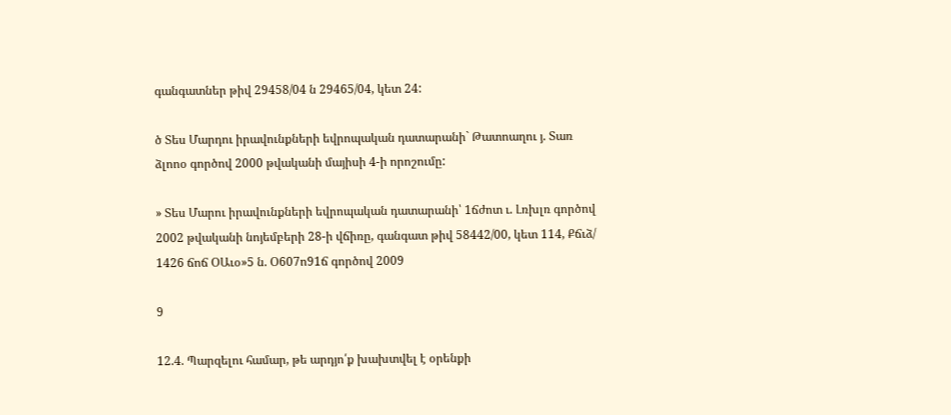գանգատներ թիվ 29458/04 ն 29465/04, կետ 24:

ծ Տես Մարդու իրավունքների եվրոպական դատարանի` Թատոաղու յ. Տառ ձլոոօ գործով 2000 թվականի մայիսի 4-ի որոշումը:

» Տես Մարու իրավունքների եվրոպական դատարանի՝ 1ճժոտ ւ. Լռխլռ գործով 2002 թվականի նոյեմբերի 28-ի վճիռը, գանգատ թիվ 58442/00, կետ 114, Քճւձ/ 1426 ճոճ ՕԱւօ»5 ն. Օ607ո91ճ գործով 2009

9

12.4. Պարզելու համար, թե արդյո՛ք խախտվել է օրենքի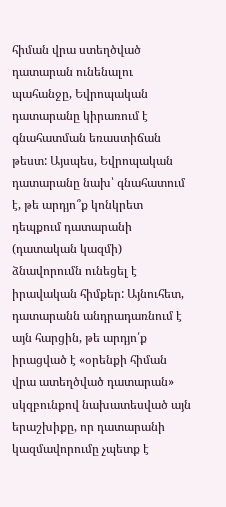հիման վրա ստեղծված դատարան ունենալու պահանջը, Եվրոպական դատարանը կիրառում է գնահատման եռաստիճան թեստ: Այսպես, Եվրոպական դատարանը նախ՝ գնահատում է, թե արդյո՞ք կոնկրետ դեպքում դատարանի (դատական կազմի) ձնավորումն ունեցել է իրավական հիմքեր: Այնուհետ, դատարանն անդրադառնում է այն հարցին, թե արդյո՛ք իրացված է «օրենքի հիման վրա ատեղծված դատարան» սկզբունքով նախատեսված այն երաշխիքը, որ դատարանի կազմավորումը չպետք է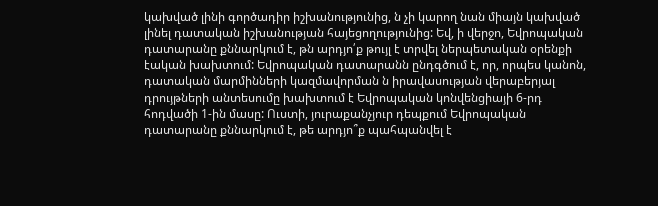կախված լինի գործադիր իշխանությունից, ն չի կարող նան միայն կախված լինել դատական իշխանության հայեցողությունից: Եվ, ի վերջո, Եվրոպական դատարանը քննարկում է, թն արդյո՛ք թույլ է տրվել ներպետական օրենքի էական խախտում: Եվրոպական դատարանն ընդգծում է, որ, որպես կանոն, դատական մարմինների կազմավորման ն իրավասության վերաբերյալ դրույթների անտեսումը խախտում է Եվրոպական կոնվենցիայի 6-րդ հոդվածի 1-ին մասը: Ուստի, յուրաքանչյուր դեպքում Եվրոպական դատարանը քննարկում է, թե արդյո՞ք պահպանվել է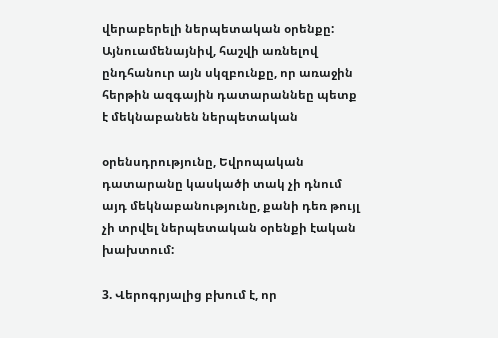վերաբերելի ներպետական օրենքը: Այնուամենայնիվ, հաշվի առնելով ընդհանուր այն սկզբունքը, որ առաջին հերթին ազգային դատարաննեը պետք է մեկնաբանեն ներպետական

օրենսդրությունը, Եվրոպական դատարանը կասկածի տակ չի դնում այդ մեկնաբանությունը, քանի դեռ թույլ չի տրվել ներպետական օրենքի էական խախտում:

3. Վերոգրյալից բխում է, որ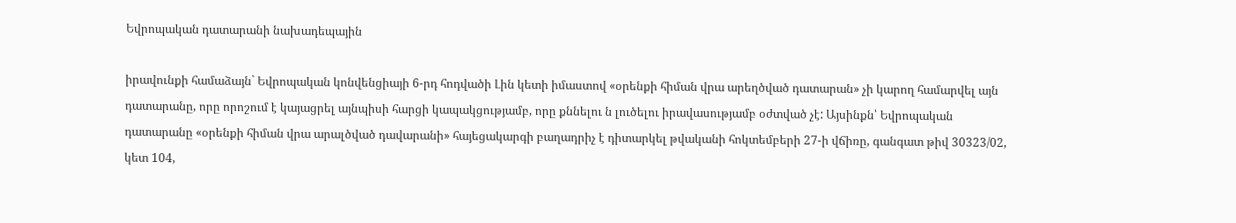Եվրոպական դատարանի նախադեպային

իրավունքի համաձայն` Եվրոպական կոնվենցիայի 6-րդ հոդվածի Լին կետի իմաստով «օրենքի հիման վրա արեղծված դատարան» չի կարող համարվել այն դատարանը, որը որոշում է կայացրել այնպիսի հարցի կապակցությամբ, որը քննելու ն լուծելու իրավասությամբ օժտված չէ: Այսինքն՝ Եվրոպական դատարանը «օրենքի հիման վրա արալծված դավարանի» հայեցակարգի բաղադրիչ է դիտարկել թվականի հոկտեմբերի 27-ի վճիռը, գանգատ թիվ 30323/02, կետ 104,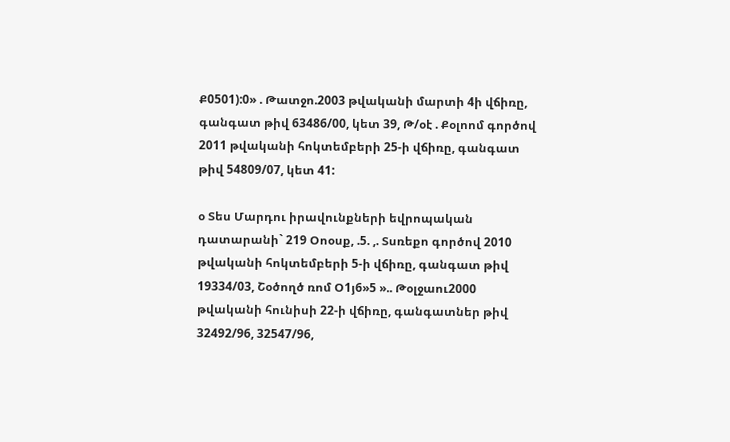Ք0501):0» . Թատջո.2003 թվականի մարտի 4ի վճիռը, գանգատ թիվ 63486/00, կետ 39, Թ/օէ . Քօլոոմ գործով 2011 թվականի հոկտեմբերի 25-ի վճիռը, գանգատ թիվ 54809/07, կետ 41:

օ Տես Մարդու իրավունքների եվրոպական դատարանի` 219 Օոօսք, .5. ,. Տսռեքո գործով 2010 թվականի հոկտեմբերի 5-ի վճիռը, գանգատ թիվ 19334/03, Շօծողծ ռոմ Օ1յ6»5 ».. Թօլջաու2000 թվականի հունիսի 22-ի վճիռը, գանգատներ թիվ 32492/96, 32547/96,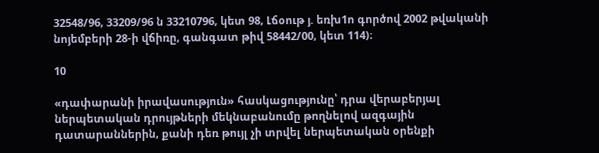32548/96, 33209/96 ն 33210796, կետ 98, Լճօութ յ. եռխ1ո գործով 2002 թվականի նոյեմբերի 28-ի վճիռը, գանգատ թիվ 58442/00, կետ 114)։

10

«դափարանի իրավասություն» հասկացությունը՝ դրա վերաբերյալ ներպետական դրույթների մեկնաբանումը թողնելով ազգային դատարաններին, քանի դեռ թույլ չի տրվել ներպետական օրենքի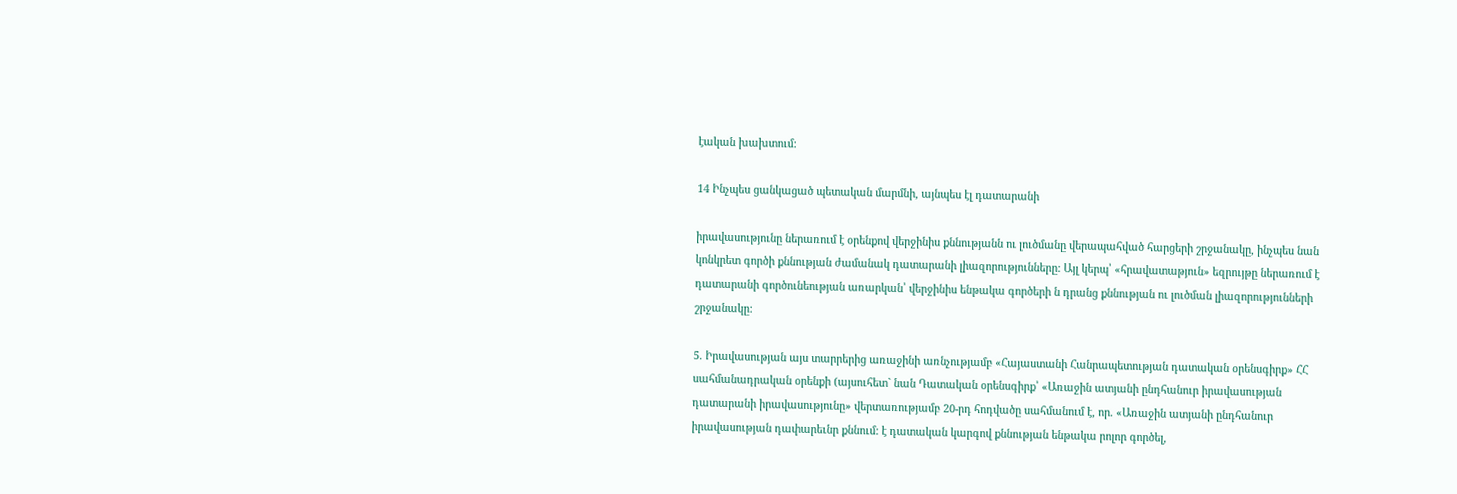էական խախտում:

14 Ինչպես ցանկացած պետական մարմնի, այնպես էլ դատարանի

իրավասությունը ներառում է օրենքով վերջինիս քննությանն ու լուծմանը վերապահված հարցերի շրջանակը, ինչպես նան կոնկրետ գործի քննության ժամանակ դատարանի լիազորությունները: Այլ կերպ՝ «հրավատաթյուն» եզրույթը ներառում է դատարանի գործունեության առարկան՝ վերջինիս ենթակա գործերի ն դրանց քննության ու լուծման լիազորությունների շրջանակը:

5. Իրավասության այս տարրերից առաջինի առնչությամբ «Հայաստանի Հանրապետության դատական օրենսգիրք» ՀՀ սահմանադրական օրենքի (այսուհետ` նան Դատական օրենսգիրք՝ «Առաջին ատյանի ընդհանուր իրավասության դատարանի իրավասությունը» վերտառությամբ 20-րդ հոդվածը սահմանում է, որ. «Առաջին ատյանի ընդհանուր իրավասության դափարեւնր քննում: է դատական կարգով քննության ենթակա րոլոր գործել,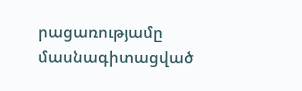րացառությամը մասնագիտացված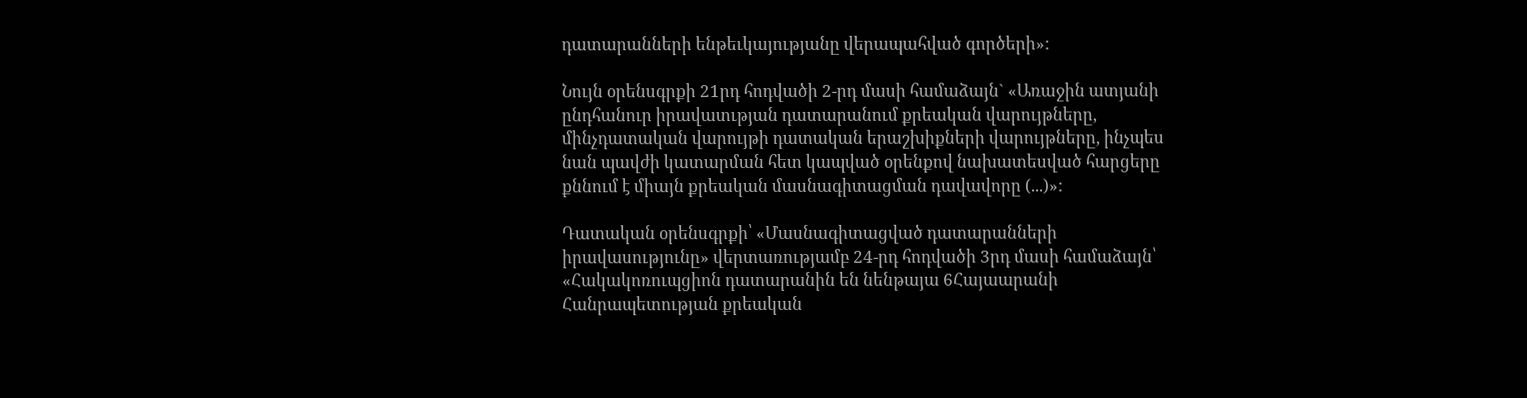դատարանների ենթեւկայությանը վերապահված գործերի»:

Նույն օրենսգրքի 21րդ հոդվածի 2-րդ մասի համաձայն` «Առաջին ատյանի ընդհանուր իրավատւթյան դատարանում քրեական վարույթները, մինչդատական վարույթի դատական երաշխիքների վարույթները, ինչպես նան պավժի կատարման հետ կապված օրենքով նախատեսված հարցերը քննում է միայն քրեական մասնագիտացման դավավորը (...)»:

Դատական օրենսգրքի՝ «Մասնագիտացված դատարանների իրավասությունը» վերտառությամբ 24-րդ հոդվածի 3րդ մասի համաձայն՝ «Հակակոռուպցիոն դատարանին են նենթայա 6Հայաարանի Հանրապետության քրեական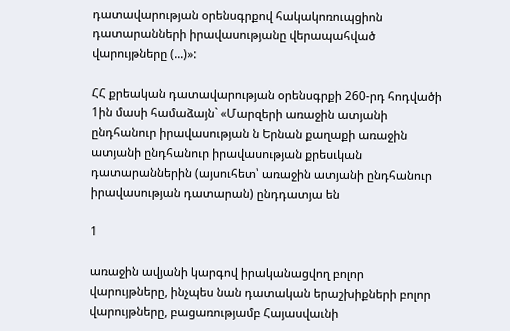դատավարության օրենսգրքով հակակոռուպցիոն դատարանների իրավասությանը վերապահված վարույթները (...)»:

ՀՀ քրեական դատավարության օրենսգրքի 260-րդ հոդվածի 1ին մասի համաձայն` «Մարզերի առաջին ատյանի ընդհանուր իրավասության ն Երնան քաղաքի առաջին ատյանի ընդհանուր իրավասության քրեսւկան դատարաններին (այսուհետ՝ առաջին ատյանի ընդհանուր իրավասության դատարան) ընդդատյա են

1

առաջին ավյանի կարգով իրականացվող բոլոր վարույթները, ինչպես նան դատական երաշխիքների բոլոր վարույթները, բացառությամբ Հայասվաւնի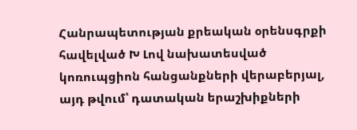Հանրապետության քրեական օրենսգրքի հավելված Խ Լով նախատեսված կոռուպցիոն հանցանքների վերաբերյալ, այդ թվում՝ դատական երաշխիքների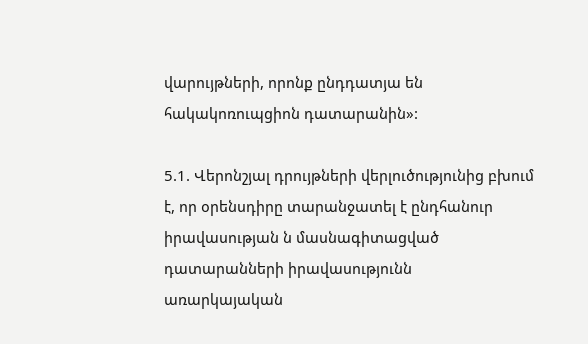վարույթների, որոնք ընդդատյա են հակակոռուպցիոն դատարանին»:

5.1. Վերոնշյալ դրույթների վերլուծությունից բխում է, որ օրենսդիրը տարանջատել է ընդհանուր իրավասության ն մասնագիտացված դատարանների իրավասությունն առարկայական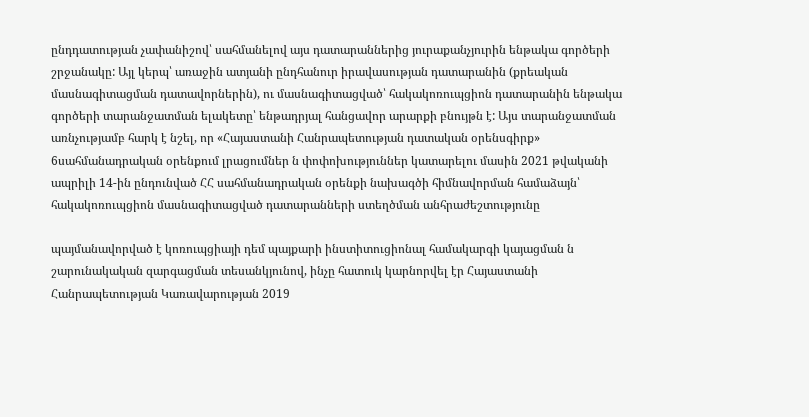ընդդատության չափանիշով՝ սահմանելով այս դատարաններից յուրաքանչյուրին ենթակա գործերի շրջանակը: Այլ կերպ՝ առաջին ատյանի ընդհանուր իրավասության դատարանին (քրեական մասնագիտացման դատավորներին), ու մասնագիտացված՝ հակակոռուպցիոն դատարանին ենթակա գործերի տարանջատման ելակետը՝ ենթադրյալ հանցավոր արարքի բնույթն է: Այս տարանջատման առնչությամբ հարկ է նշել, որ «Հայաստանի Հանրապետության դատական օրենսգիրք» 6սահմանադրական օրենքում լրացումներ ն փոփոխություններ կատարելու մասին 2021 թվականի ապրիլի 14-ին ընդունված ՀՀ սահմանադրական օրենքի նախագծի հիմնավորման համաձայն՝ հակակոռուպցիոն մասնագիտացված դատարանների ստեղծման անհրաժեշտությունը

պայմանավորված է կոռուպցիայի դեմ պայքարի ինստիտուցիոնալ համակարգի կայացման ն շարունակական զարգացման տեսանկյունով, ինչը հատուկ կարնորվել էր Հայաստանի Հանրապետության Կառավարության 2019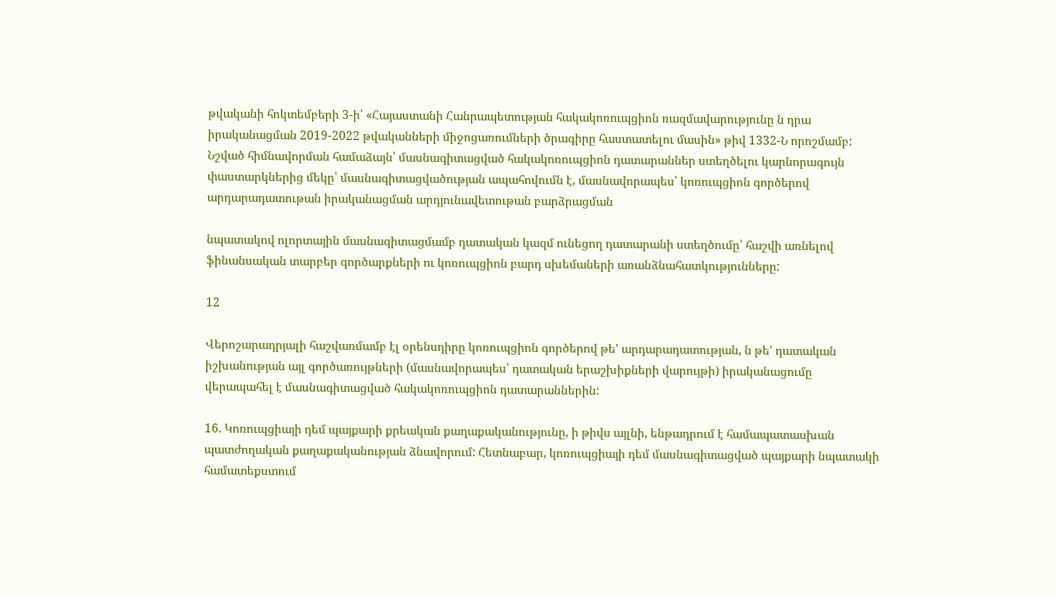թվականի հոկտեմբերի 3-ի՝ «Հայաստանի Հանրապետության հակակոռուպցիոն ռազմավարությունը ն դրա իրականացման 2019-2022 թվականների միջոցառումների ծրագիրը հաստատելու մասին» թիվ 1332-Ն որոշմամբ: Նշված հիմնավորման համաձայն՝ մասնագիտացված հակակոռուպցիոն դատարաններ ստեղծելու կարնորագույն փաստարկներից մեկը՝ մասնագիտացվածության ապահովումն է, մասնավորապես՝ կոռուպցիոն գործերով արդարադատութան իրականացման արդյունավետութան բարձրացման

նպատակով ոլորտային մասնագիտացմամբ դատական կազմ ունեցող դատարանի ստեղծումը՝ հաշվի առնելով ֆինանսական տարբեր գործարքների ու կոռուպցիոն բարդ սխեմաների առանձնահատկությունները:

12

Վերոշարադրյալի հաշվառմամբ էլ օրենսդիրը կոռուպցիոն գործերով թե' արդարադատության, ն թե' դատական իշխանության այլ գործառույթների (մասնավորապես՝ դատական երաշխիքների վարույթի) իրականացումը վերապահել է մասնագիտացված հակակոռուպցիոն դատարաններին:

16. Կոռուպցիայի դեմ պայքարի քրեական քաղաքականությունը, ի թիվս այլնի, ենթադրում է համապատասխան պատժողական քաղաքականության ձնավորում: Հետնաբար, կոռուպցիայի դեմ մասնագիտացված պայքարի նպատակի համատեքստում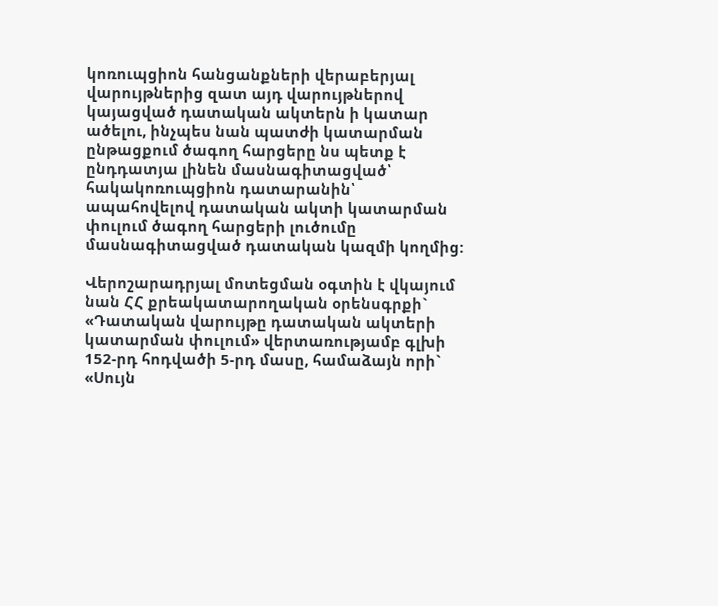կոռուպցիոն հանցանքների վերաբերյալ վարույթներից զատ այդ վարույթներով կայացված դատական ակտերն ի կատար ածելու, ինչպես նան պատժի կատարման ընթացքում ծագող հարցերը նս պետք է ընդդատյա լինեն մասնագիտացված՝ հակակոռուպցիոն դատարանին՝ ապահովելով դատական ակտի կատարման փուլում ծագող հարցերի լուծումը մասնագիտացված դատական կազմի կողմից:

Վերոշարադրյալ մոտեցման օգտին է վկայում նան ՀՀ քրեակատարողական օրենսգրքի` «Դատական վարույթը դատական ակտերի կատարման փուլում» վերտառությամբ գլխի 152-րդ հոդվածի 5-րդ մասը, համաձայն որի` «Սույն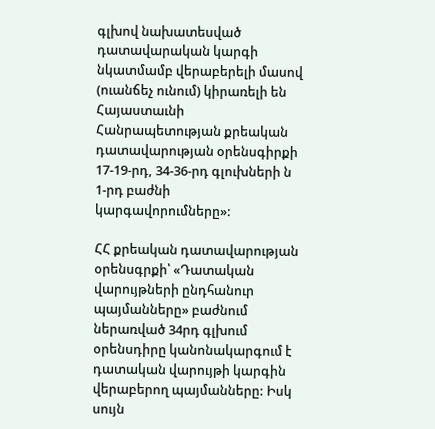գլխով նախատեսված դատավարական կարգի նկատմամբ վերաբերելի մասով (ուանճեչ ունում) կիրառելի են Հայաստաւնի Հանրապետության քրեական դատավարության օրենսգիրքի 17-19-րդ, 34-36-րդ գլուխների ն 1-րդ բաժնի կարգավորումները»:

ՀՀ քրեական դատավարության օրենսգրքի՝ «Դատական վարույթների ընդհանուր պայմանները» բաժնում ներառված 34րդ գլխում օրենսդիրը կանոնակարգում է դատական վարույթի կարգին վերաբերող պայմանները: Իսկ սույն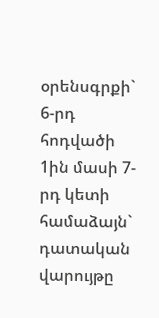օրենսգրքի` 6-րդ հոդվածի 1ին մասի 7-րդ կետի համաձայն` դատական վարույթը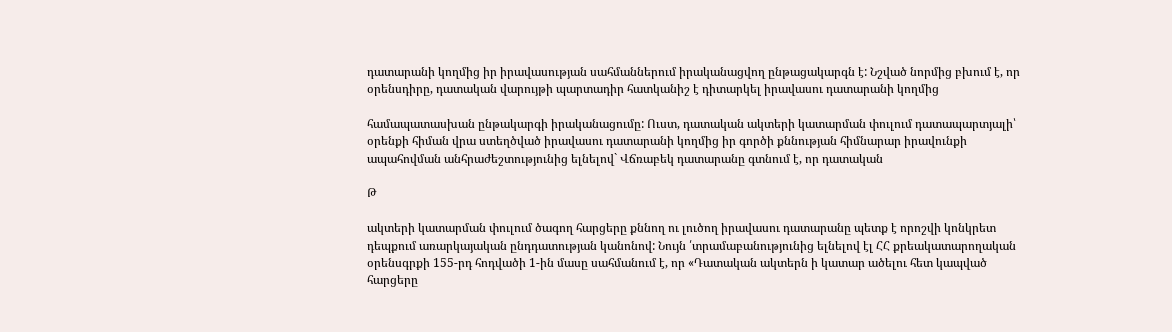դատարանի կողմից իր իրավասության սահմաններում իրականացվող ընթացակարգն է: Նշված նորմից բխում է, որ օրենսդիրը, դատական վարույթի պարտադիր հատկանիշ է դիտարկել իրավասու դատարանի կողմից

համապատասխան ընթակարգի իրականացումը: Ուստ, դատական ակտերի կատարման փուլում դատապարտյալի՝ օրենքի հիման վրա ստեղծված իրավասու դատարանի կողմից իր գործի քննության հիմնարար իրավունքի ապահովման անհրաժեշտությունից ելնելով` Վճռաբեկ դատարանը գտնում է, որ դատական

Թ

ակտերի կատարման փուլում ծագող հարցերը քննող ու լուծող իրավասու դատարանը պետք է որոշվի կոնկրետ դեպքում առարկայական ընդդատության կանոնով: Նույն ՛տրամաբանությունից ելնելով էլ ՀՀ քրեակատարողական օրենսգրքի 155-րդ հոդվածի 1-ին մասը սահմանում է, որ «Դատական ակտերն ի կատար ածելու հետ կապված հարցերը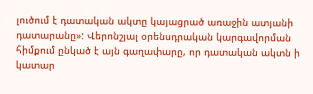լուծում է դատական ակտը կայացրած առաջին ատյանի դատարանը»: Վերոնշյալ օրենսդրական կարգավորման հիմքում ընկած է այն գաղափարը, որ դատական ակտն ի կատար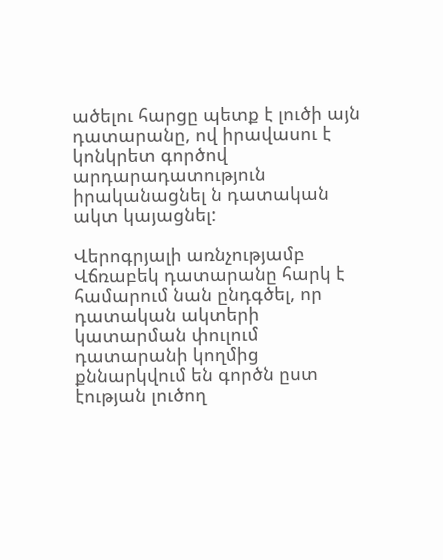ածելու հարցը պետք է լուծի այն դատարանը, ով իրավասու է կոնկրետ գործով արդարադատություն իրականացնել ն դատական ակտ կայացնել:

Վերոգրյալի առնչությամբ Վճռաբեկ դատարանը հարկ է համարում նան ընդգծել, որ դատական ակտերի կատարման փուլում դատարանի կողմից քննարկվում են գործն ըստ էության լուծող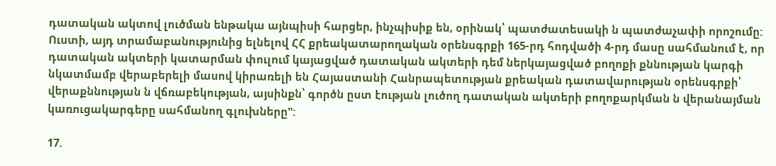դատական ակտով լուծման ենթակա այնպիսի հարցեր, ինչպիսիք են, օրինակ՝ պատժատեսակի ն պատժաչափի որոշումը: Ուստի, այդ տրամաբանությունից ելնելով ՀՀ քրեակատարողական օրենսգրքի 165-րդ հոդվածի 4-րդ մասը սահմանում է, որ դատական ակտերի կատարման փուլում կայացված դատական ակտերի դեմ ներկայացված բողոքի քննության կարգի նկատմամբ վերաբերելի մասով կիրառելի են Հայաստանի Հանրապետության քրեական դատավարության օրենսգրքի՝ վերաքննության ն վճռաբեկության, այսինքն՝ գործն ըստ էության լուծող դատական ակտերի բողոքարկման ն վերանայման կառուցակարգերը սահմանող գլուխները":

17.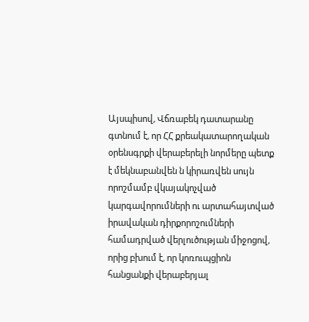Այսպիսով, Վճռաբեկ դատարանը գտնում է, որ ՀՀ քրեակատարողական օրենսգրքի վերաբերելի նորմերը պետք է մեկնաբանվեն ն կիրառվեն սույն որոշմամբ վկայակոչված կարգավորումների ու արտահայտված իրավական դիրքորոշումների համադրված վերլուծության միջոցով, որից բխում է, որ կոռուպցիոն հանցանքի վերաբերյալ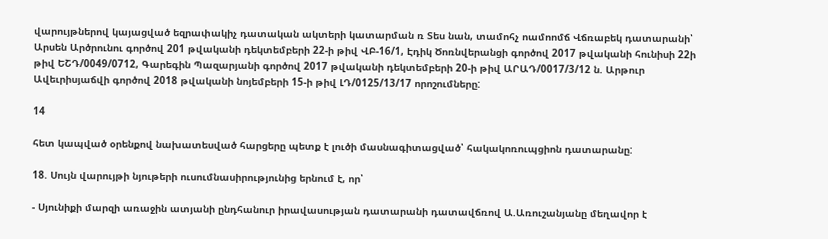վարույթներով կայացված եզրափակիչ դատական ակտերի կատարման ռ Տես նան, տամոհչ ոամոոմճ Վճռաբեկ դատարանի՝ Արսեն Արծրունու գործով 201 թվականի դեկտեմբերի 22-ի թիվ ՎԲ-16/1, Էդիկ Ծոռնվերանցի գործով 2017 թվականի հունիսի 22ի թիվ ԵՇԴ/0049/0712, Գարեգին Պազարյանի գործով 2017 թվականի դեկտեմբերի 20-ի թիվ ԱՐԱԴ/0017/3/12 ն. Արթուր Ավեւրիսյաճվի գործով 2018 թվականի նոյեմբերի 15-ի թիվ ԼԴ/0125/13/17 որոշումները:

14

հետ կապված օրենքով նախատեսված հարցերը պետք է լուծի մասնագիտացված՝ հակակոռուպցիոն դատարանը:

18. Սույն վարույթի նյութերի ուսումնասիրությունից երնում է, որ՝

- Սյունիքի մարզի առաջին ատյանի ընդհանուր իրավասության դատարանի դատավճռով Ա.Առուշանյանը մեղավոր է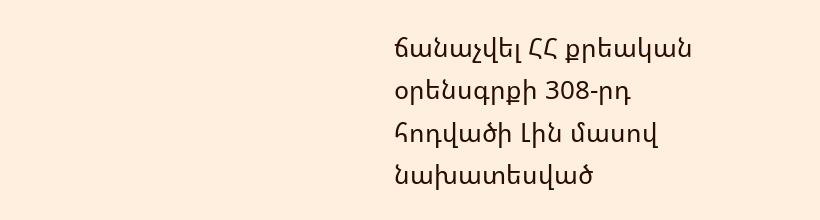ճանաչվել ՀՀ քրեական օրենսգրքի 308-րդ հոդվածի Լին մասով նախատեսված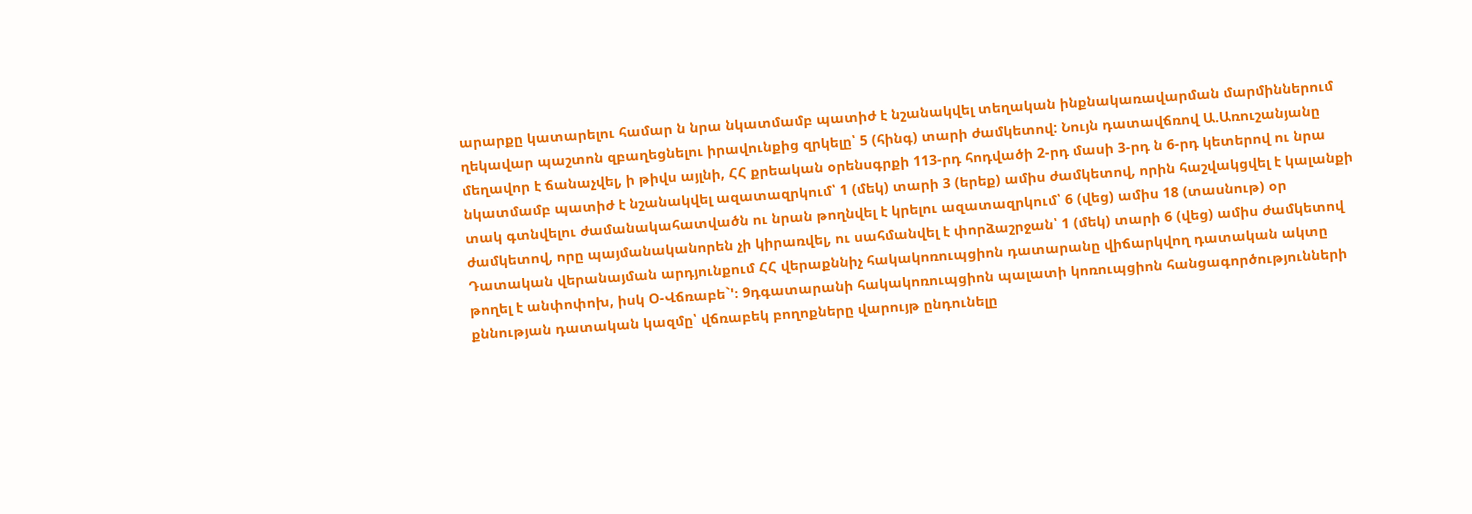արարքը կատարելու համար ն նրա նկատմամբ պատիժ է նշանակվել տեղական ինքնակառավարման մարմիններում ղեկավար պաշտոն զբաղեցնելու իրավունքից զրկելը՝ 5 (հինգ) տարի ժամկետով: Նույն դատավճռով Ա.Առուշանյանը մեղավոր է ճանաչվել, ի թիվս այլնի, ՀՀ քրեական օրենսգրքի 113-րդ հոդվածի 2-րդ մասի 3-րդ ն 6-րդ կետերով ու նրա նկատմամբ պատիժ է նշանակվել ազատազրկում՝ 1 (մեկ) տարի 3 (երեք) ամիս ժամկետով, որին հաշվակցվել է կալանքի տակ գտնվելու ժամանակահատվածն ու նրան թողնվել է կրելու ազատազրկում՝ 6 (վեց) ամիս 18 (տասնութ) օր ժամկետով, որը պայմանականորեն չի կիրառվել, ու սահմանվել է փորձաշրջան՝ 1 (մեկ) տարի 6 (վեց) ամիս ժամկետով Դատական վերանայման արդյունքում ՀՀ վերաքննիչ հակակոռուպցիոն դատարանը վիճարկվող դատական ակտը թողել է անփոփոխ, իսկ Օ-Վճռաբե`'։ 9դգատարանի հակակոռուպցիոն պալատի կոռուպցիոն հանցագործությունների քննության դատական կազմը՝ վճռաբեկ բողոքները վարույթ ընդունելը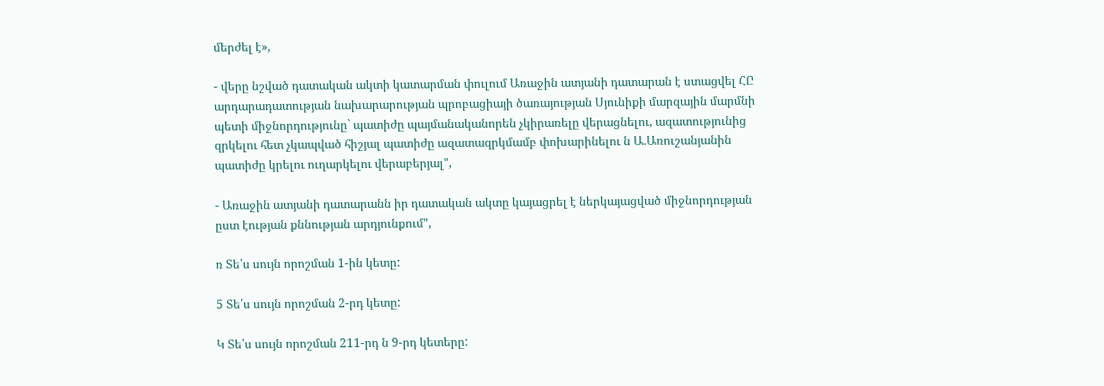մերժել է»,

- վերը նշված դատական ակտի կատարման փուլում Առաջին ատյանի դատարան է ստացվել ՀԸ արդարադատության նախարարության պրոբացիայի ծառայության Սյունիքի մարզային մարմնի պետի միջնորդությունը` պատիժը պայմանականորեն չկիրառելը վերացնելու, ազատությունից զրկելու հետ չկապված հիշյալ պատիժը ազատազրկմամբ փոխարինելու ն Ա.Առուշանյանին պատիժը կրելու ուղարկելու վերաբերյալ",

- Առաջին ատյանի դատարանն իր դատական ակտը կայացրել է ներկայացված միջնորդության ըստ էության քննության արդյունքում",

ռ Տե՛ս սույն որոշման 1-ին կետը:

5 Տե՛ս սույն որոշման 2-րդ կետը:

Կ Տե՛ս սույն որոշման 211-րդ ն 9-րդ կետերը: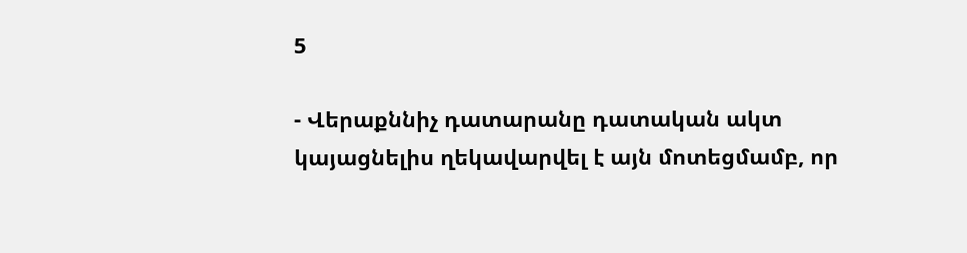5

- Վերաքննիչ դատարանը դատական ակտ կայացնելիս ղեկավարվել է այն մոտեցմամբ, որ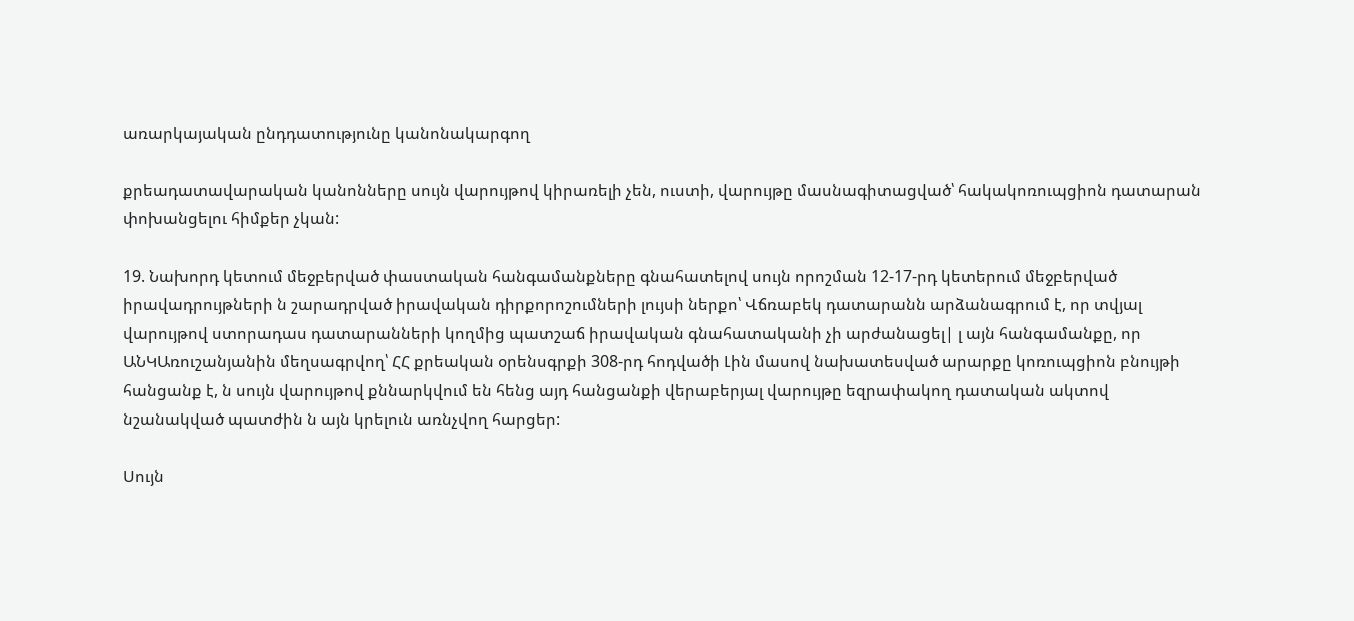առարկայական ընդդատությունը կանոնակարգող

քրեադատավարական կանոնները սույն վարույթով կիրառելի չեն, ուստի, վարույթը մասնագիտացված՝ հակակոռուպցիոն դատարան փոխանցելու հիմքեր չկան:

19. Նախորդ կետում մեջբերված փաստական հանգամանքները գնահատելով սույն որոշման 12-17-րդ կետերում մեջբերված իրավադրույթների ն շարադրված իրավական դիրքորոշումների լույսի ներքո՝ Վճռաբեկ դատարանն արձանագրում է, որ տվյալ վարույթով ստորադաս դատարանների կողմից պատշաճ իրավական գնահատականի չի արժանացել| լ այն հանգամանքը, որ ԱՆԿԱռուշանյանին մեղսագրվող՝ ՀՀ քրեական օրենսգրքի 308-րդ հոդվածի Լին մասով նախատեսված արարքը կոռուպցիոն բնույթի հանցանք է, ն սույն վարույթով քննարկվում են հենց այդ հանցանքի վերաբերյալ վարույթը եզրափակող դատական ակտով նշանակված պատժին ն այն կրելուն առնչվող հարցեր:

Սույն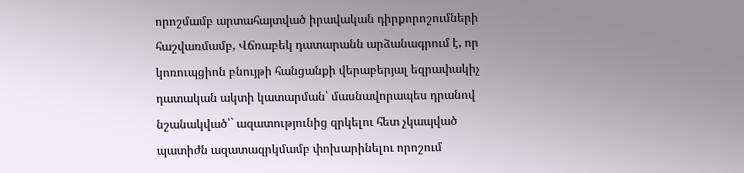որոշմամբ արտահայտված իրավական դիրքորոշումների հաշվառմամբ, Վճռաբեկ դատարանն արձանագրում է, որ կոռուպցիոն բնույթի հանցանքի վերաբերյալ եզրափակիչ դատական ակտի կատարման՝ մասնավորապես դրանով նշանակված՝` ազատությունից զրկելու հետ չկապված պատիժն ազատազրկմամբ փոխարինելու որոշում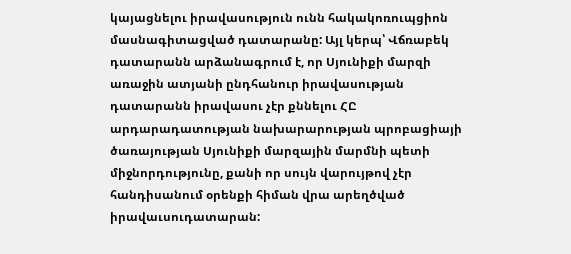կայացնելու իրավասություն ունն հակակոռուպցիոն մասնագիտացված դատարանը: Այլ կերպ՝ Վճռաբեկ դատարանն արձանագրում է, որ Սյունիքի մարզի առաջին ատյանի ընդհանուր իրավասության դատարանն իրավասու չէր քննելու ՀԸ արդարադատության նախարարության պրոբացիայի ծառայության Սյունիքի մարզային մարմնի պետի միջնորդությունը, քանի որ սույն վարույթով չէր հանդիսանում օրենքի հիման վրա արեղծված իրավաւսուդատարան: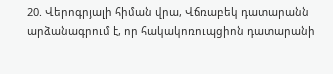20. Վերոգրյալի հիման վրա, Վճռաբեկ դատարանն արձանագրում է, որ հակակոռուպցիոն դատարանի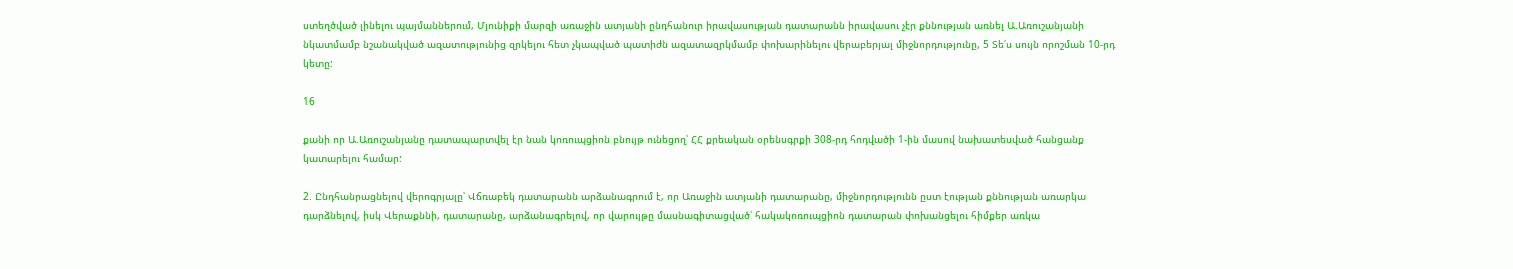ստեղծված լինելու պայմաններում, Մյունիքի մարզի առաջին ատյանի ընդհանուր իրավասության դատարանն իրավասու չէր քննության առնել Ա.Առուշանյանի նկատմամբ նշանակված ազատությունից զրկելու հետ չկապված պատիժն ազատազրկմամբ փոխարինելու վերաբերյալ միջնորդությունը, 5 Տե՛ս սույն որոշման 10-րդ կետը:

16

քանի որ Ա.Առուշանյանը դատապարտվել էր նան կոռուպցիոն բնույթ ունեցող՝ ՀՀ քրեական օրենսգրքի 308-րդ հոդվածի 1-ին մասով նախատեսված հանցանք կատարելու համար:

2. Ընդհանրացնելով վերոգրյալը՝ Վճռաբեկ դատարանն արձանագրում է, որ Առաջին ատյանի դատարանը, միջնորդությունն ըստ էության քննության առարկա դարձնելով, իսկ Վերաքննի, դատարանը, արձանագրելով, որ վարույթը մասնագիտացված՝ հակակոռուպցիոն դատարան փոխանցելու հիմքեր առկա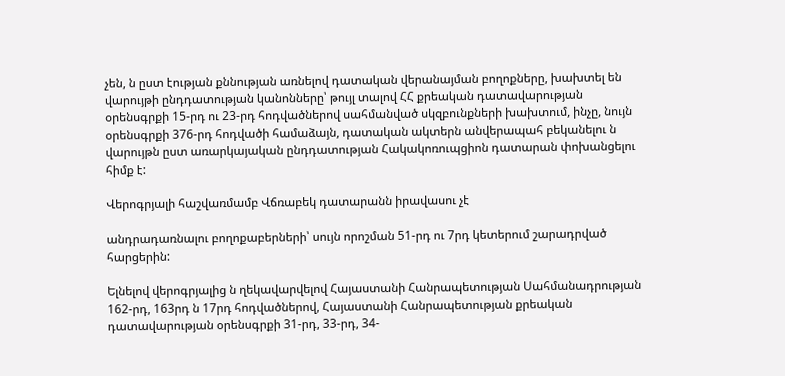չեն, ն ըստ էության քննության առնելով դատական վերանայման բողոքները, խախտել են վարույթի ընդդատության կանոնները՝ թույլ տալով ՀՀ քրեական դատավարության օրենսգրքի 15-րդ ու 23-րդ հոդվածներով սահմանված սկզբունքների խախտում, ինչը, նույն օրենսգրքի 376-րդ հոդվածի համաձայն, դատական ակտերն անվերապահ բեկանելու ն վարույթն ըստ առարկայական ընդդատության Հակակոռուպցիոն դատարան փոխանցելու հիմք է:

Վերոգրյալի հաշվառմամբ Վճռաբեկ դատարանն իրավասու չէ

անդրադառնալու բողոքաբերների՝ սույն որոշման 51-րդ ու 7րդ կետերում շարադրված հարցերին:

Ելնելով վերոգրյալից ն ղեկավարվելով Հայաստանի Հանրապետության Սահմանադրության 162-րդ, 163րդ ն 17րդ հոդվածներով, Հայաստանի Հանրապետության քրեական դատավարության օրենսգրքի 31-րդ, 33-րդ, 34-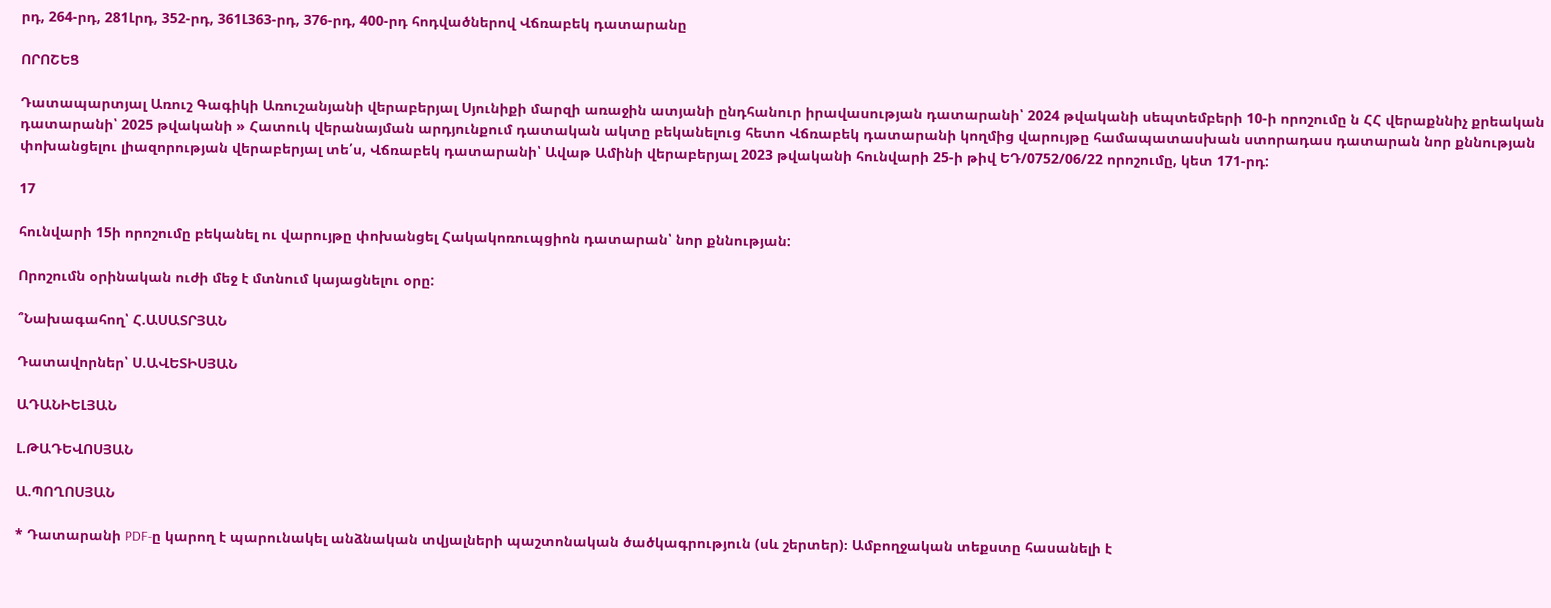րդ, 264-րդ, 281Լրդ, 352-րդ, 361Լ363-րդ, 376-րդ, 400-րդ հոդվածներով Վճռաբեկ դատարանը

ՈՐՈՇԵՑ

Դատապարտյալ Առուշ Գագիկի Առուշանյանի վերաբերյալ Սյունիքի մարզի առաջին ատյանի ընդհանուր իրավասության դատարանի՝ 2024 թվականի սեպտեմբերի 10-ի որոշումը ն ՀՀ վերաքննիչ քրեական դատարանի՝ 2025 թվականի » Հատուկ վերանայման արդյունքում դատական ակտը բեկանելուց հետո Վճռաբեկ դատարանի կողմից վարույթը համապատասխան ստորադաս դատարան նոր քննության փոխանցելու լիազորության վերաբերյալ տե՛ս, Վճռաբեկ դատարանի՝ Ավաթ Ամինի վերաբերյալ 2023 թվականի հունվարի 25-ի թիվ ԵԴ/0752/06/22 որոշումը, կետ 171-րդ:

17

հունվարի 15ի որոշումը բեկանել ու վարույթը փոխանցել Հակակոռուպցիոն դատարան՝ նոր քննության:

Որոշումն օրինական ուժի մեջ է մտնում կայացնելու օրը:

՞Նախագահող՝ Հ.ԱՍԱՏՐՅԱՆ

Դատավորներ՝ Ս.ԱՎԵՏԻՍՅԱՆ

ԱԴԱՆԻԵԼՅԱՆ

Լ.ԹԱԴԵՎՈՍՅԱՆ

Ա.ՊՈՂՈՍՅԱՆ

* Դատարանի PDF-ը կարող է պարունակել անձնական տվյալների պաշտոնական ծածկագրություն (սև շերտեր)։ Ամբողջական տեքստը հասանելի է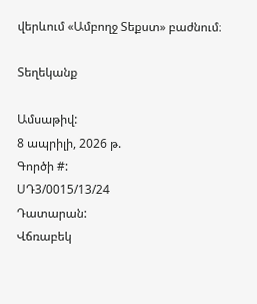վերևում «Ամբողջ Տեքստ» բաժնում։

Տեղեկանք

Ամսաթիվ:
8 ապրիլի, 2026 թ.
Գործի #:
ՍԴ3/0015/13/24
Դատարան:
Վճռաբեկ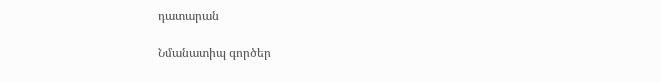դատարան

Նմանատիպ գործեր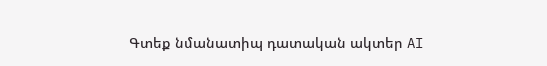Գտեք նմանատիպ դատական ակտեր AI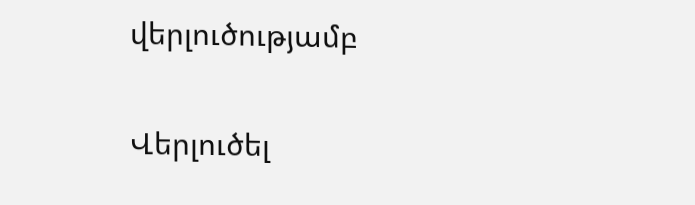վերլուծությամբ

Վերլուծել